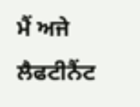ਮੈਂ ਅਜੇ ਲੈਫਟੀਨੈਂਟ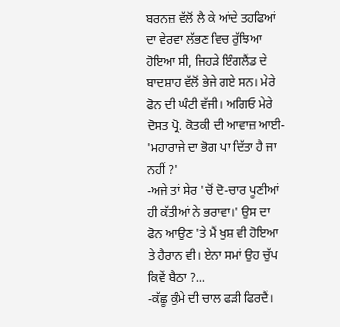ਬਰਨਜ਼ ਵੱਲੋਂ ਲੈ ਕੇ ਆਂਦੇ ਤਹਫਿਆਂ ਦਾ ਵੇਰਵਾ ਲੱਭਣ ਵਿਚ ਰੁੱਝਿਆ ਹੋਇਆ ਸੀ, ਜਿਹੜੇ ਇੰਗਲੈਂਡ ਦੇ ਬਾਦਸ਼ਾਹ ਵੱਲੋਂ ਭੇਜੇ ਗਏ ਸਨ। ਮੇਰੇ ਫੋਨ ਦੀ ਘੰਟੀ ਵੱਜੀ। ਅਗਿਓ ਮੇਰੇ ਦੋਸਤ ਪ੍ਰੋ. ਕੋਤਕੀ ਦੀ ਆਵਾਜ਼ ਆਈ- 'ਮਹਾਰਾਜੇ ਦਾ ਭੋਗ ਪਾ ਦਿੱਤਾ ਹੈ ਜਾ ਨਹੀਂ ?'
-ਅਜੇ ਤਾਂ ਸੇਰ 'ਚੋਂ ਦੋ-ਚਾਰ ਪੂਣੀਆਂ ਹੀ ਕੱਤੀਆਂ ਨੇ ਭਰਾਵਾ।' ਉਸ ਦਾ ਫੋਨ ਆਉਣ 'ਤੇ ਮੈਂ ਖੁਸ਼ ਵੀ ਹੋਇਆ ਤੇ ਹੈਰਾਨ ਵੀ। ਏਨਾ ਸਮਾਂ ਉਹ ਚੁੱਪ ਕਿਵੇਂ ਬੈਠਾ ?...
-ਕੱਛੂ ਕੁੰਮੇ ਦੀ ਚਾਲ ਫੜੀ ਫਿਰਦੈਂ।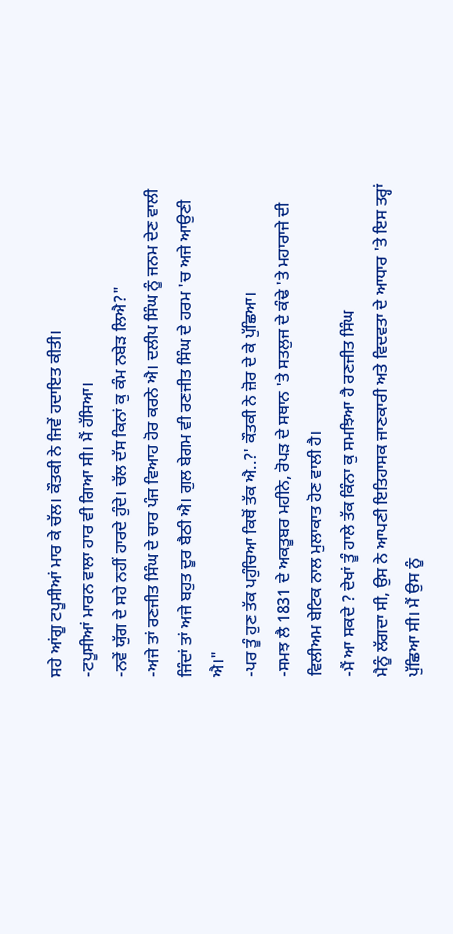ਸਹੇ ਆਂਗੂ ਟਪੂਸੀਆਂ ਮਾਰ ਕੇ ਚੱਲ। ਕੌਤਕੀ ਨੇ ਜਿਵੇਂ ਹਦਾਇਤ ਕੀਤੀ।
-ਟਪੂਸੀਆਂ ਮਾਰਨ ਵਾਲਾ ਹਾਰ ਵੀ ਗਿਆ ਸੀ। ਮੈਂ ਹੱਸਿਆ।
-ਨਵੇਂ ਯੁੱਗ ਦੇ ਸਹੇ ਨਹੀਂ ਹਾਰਦੇ ਹੁੰਦੇ। ਚੱਲ ਦੱਸ ਕਿਨਾਂ ਕੁ ਕੰਮ ਨਬੇੜ ਲਿਐ?"
-ਅਜੇ ਤਾਂ ਰਣਜੀਤ ਸਿੰਘ ਦੇ ਚਾਰ ਪੰਜ ਵਿਆਹ ਹੋਰ ਕਰਨੇ ਐ। ਦਲੀਪ ਸਿੰਘ ਨੂੰ ਜਨਮ ਦੇਣ ਵਾਲੀ ਜਿੰਦਾਂ ਤਾਂ ਅਜੇ ਬਹੁਤ ਦੂਰ ਬੈਠੀ ਐ। ਗੁਲ ਬੇਗਮ ਵੀ ਰਣਜੀਤ ਸਿੰਘ ਦੇ ਹਰਮ 'ਚ ਅਜੇ ਆਉਣੀ ਐ।"
-ਪਰ ਤੂੰ ਹੁਣ ਤੱਕ ਪਹੁੰਚਿਆ ਕਿਥੋਂ ਤੱਕ ਐ..?' ਕੌਤਕੀ ਨੇ ਜ਼ੋਰ ਦੇ ਕੇ ਪੁੱਛਿਆ।
-ਸਮਝ ਲੈ 1831 ਦੇ ਅਕਤੂਬਰ ਮਹੀਨੇ, ਰੋਪੜ ਦੇ ਸਥਾਨ 'ਤੇ ਸਤਲੁਜ ਦੇ ਕੰਢੇ 'ਤੇ ਮਹਾਰਾਜੇ ਦੀ ਵਿਲੀਅਮ ਬੇਟਿਕ ਨਾਲ ਮੁਲਾਕਾਤ ਹੋਣ ਵਾਲੀ ਹੈ।
-ਮੈਂ ਆ ਸਕਦੇ ? ਦੇਖਾਂ ਤੂੰ ਹਾਲੇ ਤੱਕ ਕਿੰਨਾ ਕੁ ਸਮਝਿਆ ਹੈ ਰਣਜੀਤ ਸਿੰਘ
ਮੈਨੂੰ ਲੱਗਦਾ ਸੀ, ਉਸ ਨੇ ਆਪਣੀ ਇਤਿਹਾਸਕ ਜਾਣਕਾਰੀ ਅਤੇ ਵਿਦਵਤਾ ਦੇ ਆਧਾਰ 'ਤੇ ਇਸ ਤਰ੍ਹਾਂ ਪੁੱਛਿਆ ਸੀ। ਮੈਂ ਉਸ ਨੂੰ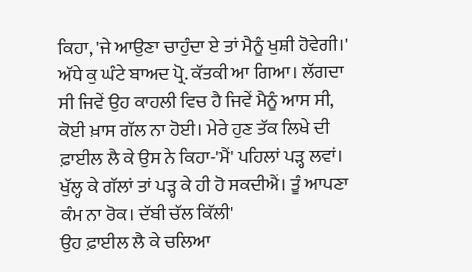ਕਿਹਾ, 'ਜੇ ਆਉਣਾ ਚਾਹੁੰਦਾ ਏ ਤਾਂ ਮੈਨੂੰ ਖੁਸ਼ੀ ਹੋਵੇਗੀ।'
ਅੱਧੇ ਕੁ ਘੰਟੇ ਬਾਅਦ ਪ੍ਰੋ. ਕੱਤਕੀ ਆ ਗਿਆ। ਲੱਗਦਾ ਸੀ ਜਿਵੇਂ ਉਹ ਕਾਹਲੀ ਵਿਚ ਹੈ ਜਿਵੇਂ ਮੈਨੂੰ ਆਸ ਸੀ, ਕੋਈ ਖ਼ਾਸ ਗੱਲ ਨਾ ਹੋਈ। ਮੇਰੇ ਹੁਣ ਤੱਕ ਲਿਖੇ ਦੀ ਫ਼ਾਈਲ ਲੈ ਕੇ ਉਸ ਨੇ ਕਿਹਾ-'ਮੈਂ' ਪਹਿਲਾਂ ਪੜ੍ਹ ਲਵਾਂ। ਖੁੱਲ੍ਹ ਕੇ ਗੱਲਾਂ ਤਾਂ ਪੜ੍ਹ ਕੇ ਹੀ ਹੋ ਸਕਦੀਐਂ। ਤੂੰ ਆਪਣਾ ਕੰਮ ਨਾ ਰੋਕ। ਦੱਬੀ ਚੱਲ ਕਿੱਲੀ'
ਉਹ ਫ਼ਾਈਲ ਲੈ ਕੇ ਚਲਿਆ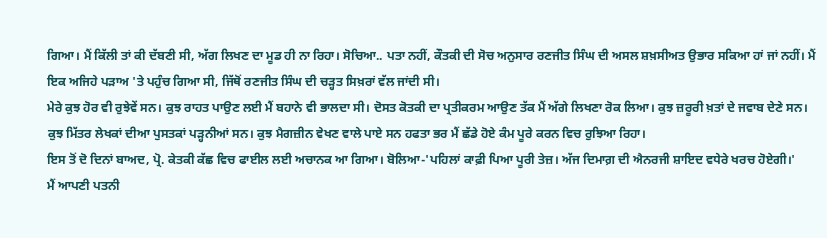ਗਿਆ। ਮੈਂ ਕਿੱਲੀ ਤਾਂ ਕੀ ਦੱਬਣੀ ਸੀ, ਅੱਗ ਲਿਖਣ ਦਾ ਮੂਡ ਹੀ ਨਾ ਰਿਹਾ। ਸੋਚਿਆ.. ਪਤਾ ਨਹੀਂ, ਕੌਤਕੀ ਦੀ ਸੋਚ ਅਨੁਸਾਰ ਰਣਜੀਤ ਸਿੰਘ ਦੀ ਅਸਲ ਸ਼ਖ਼ਸੀਅਤ ਉਭਾਰ ਸਕਿਆ ਹਾਂ ਜਾਂ ਨਹੀਂ। ਮੈਂ ਇਕ ਅਜਿਹੇ ਪੜਾਅ 'ਤੇ ਪਹੁੰਚ ਗਿਆ ਸੀ, ਜਿੱਥੋਂ ਰਣਜੀਤ ਸਿੰਘ ਦੀ ਚੜ੍ਹਤ ਸਿਖ਼ਰਾਂ ਵੱਲ ਜਾਂਦੀ ਸੀ।
ਮੇਰੇ ਕੁਝ ਹੋਰ ਵੀ ਰੁਝੇਵੇਂ ਸਨ। ਕੁਝ ਰਾਹਤ ਪਾਉਣ ਲਈ ਮੈਂ ਬਹਾਨੇ ਵੀ ਭਾਲਦਾ ਸੀ। ਦੋਸਤ ਕੋਤਕੀ ਦਾ ਪ੍ਰਤੀਕਰਮ ਆਉਣ ਤੱਕ ਮੈਂ ਅੱਗੇ ਲਿਖਣਾ ਰੋਕ ਲਿਆ। ਕੁਝ ਜ਼ਰੂਰੀ ਖ਼ਤਾਂ ਦੇ ਜਵਾਬ ਦੇਣੇ ਸਨ। ਕੁਝ ਮਿੱਤਰ ਲੇਖਕਾਂ ਦੀਆ ਪੁਸਤਕਾਂ ਪੜ੍ਹਨੀਆਂ ਸਨ। ਕੁਝ ਮੈਗਜ਼ੀਨ ਵੇਖਣ ਵਾਲੇ ਪਾਏ ਸਨ ਹਫਤਾ ਭਰ ਮੈਂ ਛੱਡੇ ਹੋਏ ਕੰਮ ਪੂਰੇ ਕਰਨ ਵਿਚ ਰੁਝਿਆ ਰਿਹਾ।
ਇਸ ਤੋਂ ਦੋ ਦਿਨਾਂ ਬਾਅਦ, ਪ੍ਰੋ. ਕੇਤਕੀ ਕੱਛ ਵਿਚ ਫਾਈਲ ਲਈ ਅਚਾਨਕ ਆ ਗਿਆ। ਬੋਲਿਆ-'ਪਹਿਲਾਂ ਕਾਫ਼ੀ ਪਿਆ ਪੂਰੀ ਤੇਜ਼। ਅੱਜ ਦਿਮਾਗ਼ ਦੀ ਐਨਰਜੀ ਸ਼ਾਇਦ ਵਧੇਰੇ ਖਰਚ ਹੋਏਗੀ।'
ਮੈਂ ਆਪਣੀ ਪਤਨੀ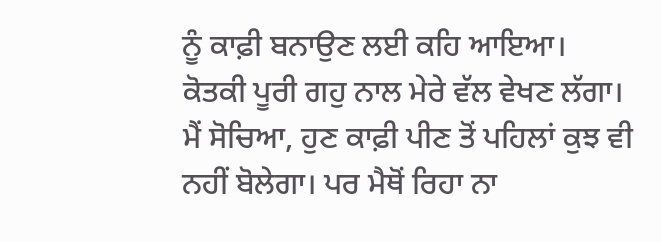ਨੂੰ ਕਾਫ਼ੀ ਬਨਾਉਣ ਲਈ ਕਹਿ ਆਇਆ। ਕੋਤਕੀ ਪੂਰੀ ਗਹੁ ਨਾਲ ਮੇਰੇ ਵੱਲ ਵੇਖਣ ਲੱਗਾ। ਮੈਂ ਸੋਚਿਆ, ਹੁਣ ਕਾਫ਼ੀ ਪੀਣ ਤੋਂ ਪਹਿਲਾਂ ਕੁਝ ਵੀ ਨਹੀਂ ਬੋਲੇਗਾ। ਪਰ ਮੈਥੋਂ ਰਿਹਾ ਨਾ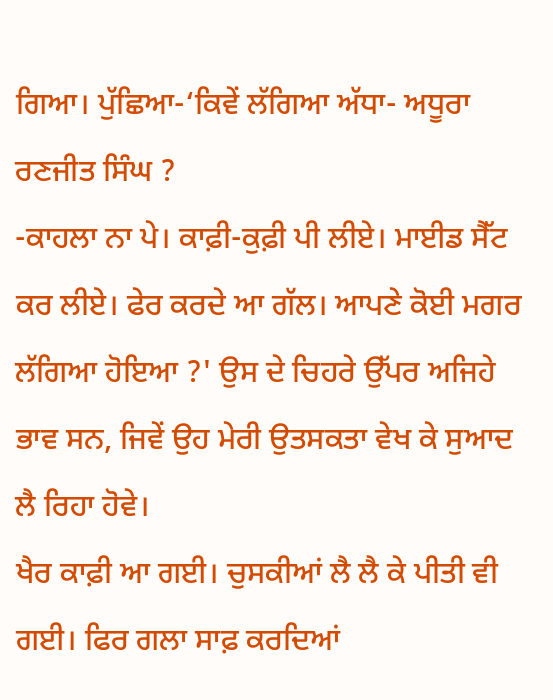ਗਿਆ। ਪੁੱਛਿਆ-‘ਕਿਵੇਂ ਲੱਗਿਆ ਅੱਧਾ- ਅਧੂਰਾ ਰਣਜੀਤ ਸਿੰਘ ?
-ਕਾਹਲਾ ਨਾ ਪੇ। ਕਾਫ਼ੀ-ਕੁਫ਼ੀ ਪੀ ਲੀਏ। ਮਾਈਡ ਸੈੱਟ ਕਰ ਲੀਏ। ਫੇਰ ਕਰਦੇ ਆ ਗੱਲ। ਆਪਣੇ ਕੋਈ ਮਗਰ ਲੱਗਿਆ ਹੋਇਆ ?' ਉਸ ਦੇ ਚਿਹਰੇ ਉੱਪਰ ਅਜਿਹੇ ਭਾਵ ਸਨ, ਜਿਵੇਂ ਉਹ ਮੇਰੀ ਉਤਸਕਤਾ ਵੇਖ ਕੇ ਸੁਆਦ ਲੈ ਰਿਹਾ ਹੋਵੇ।
ਖੈਰ ਕਾਫ਼ੀ ਆ ਗਈ। ਚੁਸਕੀਆਂ ਲੈ ਲੈ ਕੇ ਪੀਤੀ ਵੀ ਗਈ। ਫਿਰ ਗਲਾ ਸਾਫ਼ ਕਰਦਿਆਂ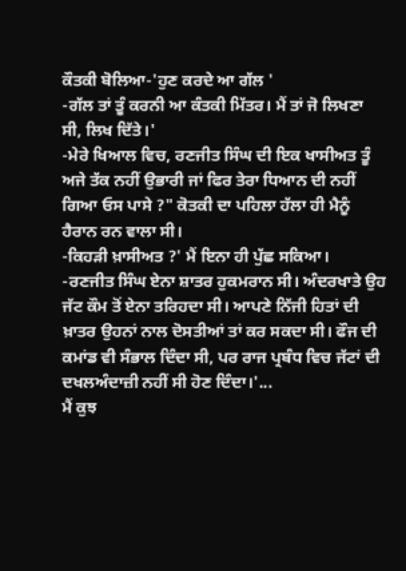ਕੌਤਕੀ ਬੋਲਿਆ-'ਹੁਣ ਕਰਦੇ ਆ ਗੱਲ '
-ਗੱਲ ਤਾਂ ਤੂੰ ਕਰਨੀ ਆ ਕੰਤਕੀ ਮਿੱਤਰ। ਮੈਂ ਤਾਂ ਜੋ ਲਿਖਣਾ ਸੀ, ਲਿਖ ਦਿੱਤੇ।'
-ਮੇਰੇ ਖਿਆਲ ਵਿਚ, ਰਣਜੀਤ ਸਿੰਘ ਦੀ ਇਕ ਖਾਸੀਅਤ ਤੂੰ ਅਜੇ ਤੱਕ ਨਹੀਂ ਉਭਾਰੀ ਜਾਂ ਫਿਰ ਤੇਰਾ ਧਿਆਨ ਦੀ ਨਹੀਂ ਗਿਆ ਓਸ ਪਾਸੇ ?" ਕੋਤਕੀ ਦਾ ਪਹਿਲਾ ਹੱਲਾ ਹੀ ਮੈਨੂੰ ਹੈਰਾਨ ਰਨ ਵਾਲਾ ਸੀ।
-ਕਿਹੜੀ ਖ਼ਾਸੀਅਤ ?' ਮੈਂ ਇਨਾ ਹੀ ਪੁੱਛ ਸਕਿਆ।
-ਰਣਜੀਤ ਸਿੰਘ ਏਨਾ ਸ਼ਾਤਰ ਹੁਕਮਰਾਨ ਸੀ। ਅੰਦਰਖਾਤੇ ਉਹ ਜੱਟ ਕੌਮ ਤੋਂ ਏਨਾ ਤਰਿਹਦਾ ਸੀ। ਆਪਣੇ ਨਿੱਜੀ ਹਿਤਾਂ ਦੀ ਖ਼ਾਤਰ ਉਹਨਾਂ ਨਾਲ ਦੋਸਤੀਆਂ ਤਾਂ ਕਰ ਸਕਦਾ ਸੀ। ਫੌਜ ਦੀ ਕਮਾਂਡ ਵੀ ਸੰਭਾਲ ਦਿੰਦਾ ਸੀ, ਪਰ ਰਾਜ ਪ੍ਰਬੰਧ ਵਿਚ ਜੱਟਾਂ ਦੀ ਦਖਲਅੰਦਾਜ਼ੀ ਨਹੀਂ ਸੀ ਹੋਣ ਦਿੰਦਾ।'...
ਮੈਂ ਕੁਝ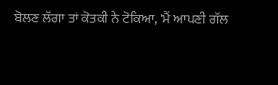ਬੋਲਣ ਲੱਗਾ ਤਾਂ ਕੋਤਕੀ ਨੇ ਟੋਕਿਆ, 'ਮੈਂ ਆਪਣੀ ਗੱਲ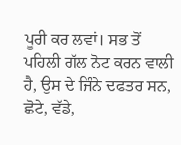ਪੂਰੀ ਕਰ ਲਵਾਂ। ਸਭ ਤੋਂ ਪਹਿਲੀ ਗੱਲ ਨੋਟ ਕਰਨ ਵਾਲੀ ਹੈ, ਉਸ ਦੇ ਜਿੰਨੇ ਦਫਤਰ ਸਨ, ਛੋਟੇ, ਵੱਡੇ,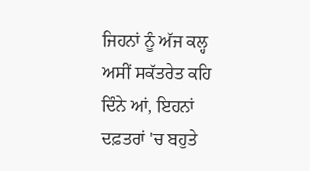ਜਿਹਨਾਂ ਨੂੰ ਅੱਜ ਕਲ੍ਹ ਅਸੀਂ ਸਕੱਤਰੇਤ ਕਹਿ ਦਿੰਨੇ ਆਂ, ਇਹਨਾਂ ਦਫ਼ਤਰਾਂ 'ਚ ਬਹੁਤੇ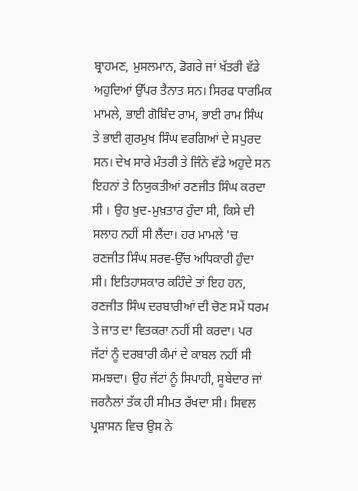ਬ੍ਰਾਹਮਣ, ਮੁਸਲਮਾਨ, ਡੋਗਰੇ ਜਾਂ ਖੱਤਰੀ ਵੱਡੇ ਅਹੁਦਿਆਂ ਉੱਪਰ ਤੈਨਾਤ ਸਨ। ਸਿਰਫ ਧਾਰਮਿਕ ਮਾਮਲੇ, ਭਾਈ ਗੋਬਿੰਦ ਰਾਮ, ਭਾਈ ਰਾਮ ਸਿੰਘ ਤੇ ਭਾਈ ਗੁਰਮੁਖ ਸਿੰਘ ਵਰਗਿਆਂ ਦੇ ਸਪੁਰਦ ਸਨ। ਦੇਖ ਸਾਰੇ ਮੰਤਰੀ ਤੇ ਜਿੰਨੇ ਵੱਡੇ ਅਹੁਦੇ ਸਨ ਇਹਨਾਂ ਤੇ ਨਿਯੁਕਤੀਆਂ ਰਣਜੀਤ ਸਿੰਘ ਕਰਦਾ ਸੀ । ਉਹ ਖ਼ੁਦ-ਮੁਖ਼ਤਾਰ ਹੁੰਦਾ ਸੀ, ਕਿਸੇ ਦੀ ਸਲਾਹ ਨਹੀਂ ਸੀ ਲੈਂਦਾ। ਹਰ ਮਾਮਲੇ 'ਚ ਰਣਜੀਤ ਸਿੰਘ ਸਰਵ-ਉੱਚ ਅਧਿਕਾਰੀ ਹੁੰਦਾ ਸੀ। ਇਤਿਹਾਸਕਾਰ ਕਹਿੰਦੇ ਤਾਂ ਇਹ ਹਨ, ਰਣਜੀਤ ਸਿੰਘ ਦਰਬਾਰੀਆਂ ਦੀ ਚੋਣ ਸਮੇਂ ਧਰਮ ਤੇ ਜਾਤ ਦਾ ਵਿਤਕਰਾ ਨਹੀਂ ਸੀ ਕਰਦਾ। ਪਰ ਜੱਟਾਂ ਨੂੰ ਦਰਬਾਰੀ ਕੰਮਾਂ ਦੇ ਕਾਬਲ ਨਹੀਂ ਸੀ ਸਮਝਦਾ। ਉਹ ਜੱਟਾਂ ਨੂੰ ਸਿਪਾਹੀ, ਸੂਬੇਦਾਰ ਜਾਂ ਜਰਨੈਲਾਂ ਤੱਕ ਹੀ ਸੀਮਤ ਰੱਖਦਾ ਸੀ। ਸਿਵਲ ਪ੍ਰਸ਼ਾਸਨ ਵਿਚ ਉਸ ਨੇ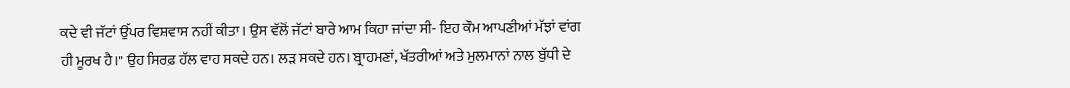ਕਦੇ ਵੀ ਜੱਟਾਂ ਉੱਪਰ ਵਿਸ਼ਵਾਸ ਨਹੀਂ ਕੀਤਾ। ਉਸ ਵੱਲੋਂ ਜੱਟਾਂ ਬਾਰੇ ਆਮ ਕਿਹਾ ਜਾਂਦਾ ਸੀ- ਇਹ ਕੌਮ ਆਪਣੀਆਂ ਮੱਝਾਂ ਵਾਂਗ ਹੀ ਮੂਰਖ ਹੈ।" ਉਹ ਸਿਰਫ਼ ਹੱਲ ਵਾਹ ਸਕਦੇ ਹਨ। ਲੜ ਸਕਦੇ ਹਨ। ਬ੍ਰਾਹਮਣਾਂ, ਖੱਤਰੀਆਂ ਅਤੇ ਮੁਲਮਾਨਾਂ ਨਾਲ ਬੁੱਧੀ ਦੇ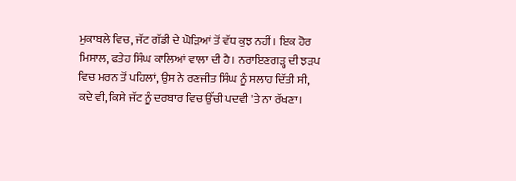ਮੁਕਾਬਲੇ ਵਿਚ, ਜੱਟ ਗੱਡੀ ਦੇ ਘੋੜਿਆਂ ਤੋਂ ਵੱਧ ਕੁਝ ਨਹੀਂ। ਇਕ ਹੋਰ ਮਿਸਾਲ, ਫਤੇਹ ਸਿੰਘ ਕਾਲਿਆਂ ਵਾਲਾ ਦੀ ਹੈ। ਨਰਾਇਣਗੜ੍ਹ ਦੀ ਝੜਪ ਵਿਚ ਮਰਨ ਤੋਂ ਪਹਿਲਾਂ, ਉਸ ਨੇ ਰਣਜੀਤ ਸਿੰਘ ਨੂੰ ਸਲਾਹ ਦਿੱਤੀ ਸੀ, ਕਦੇ ਵੀ, ਕਿਸੇ ਜੱਟ ਨੂੰ ਦਰਬਾਰ ਵਿਚ ਉੱਚੀ ਪਦਵੀ 'ਤੇ ਨਾ ਰੱਖਣਾ।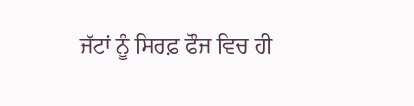ਜੱਟਾਂ ਨੂੰ ਸਿਰਫ਼ ਫੌਜ ਵਿਚ ਹੀ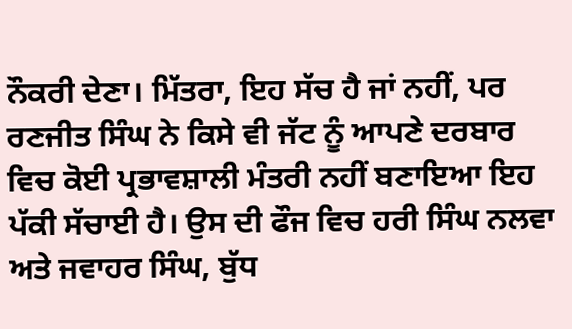ਨੌਕਰੀ ਦੇਣਾ। ਮਿੱਤਰਾ, ਇਹ ਸੱਚ ਹੈ ਜਾਂ ਨਹੀਂ, ਪਰ ਰਣਜੀਤ ਸਿੰਘ ਨੇ ਕਿਸੇ ਵੀ ਜੱਟ ਨੂੰ ਆਪਣੇ ਦਰਬਾਰ ਵਿਚ ਕੋਈ ਪ੍ਰਭਾਵਸ਼ਾਲੀ ਮੰਤਰੀ ਨਹੀਂ ਬਣਾਇਆ ਇਹ ਪੱਕੀ ਸੱਚਾਈ ਹੈ। ਉਸ ਦੀ ਫੌਜ ਵਿਚ ਹਰੀ ਸਿੰਘ ਨਲਵਾ ਅਤੇ ਜਵਾਹਰ ਸਿੰਘ, ਬੁੱਧ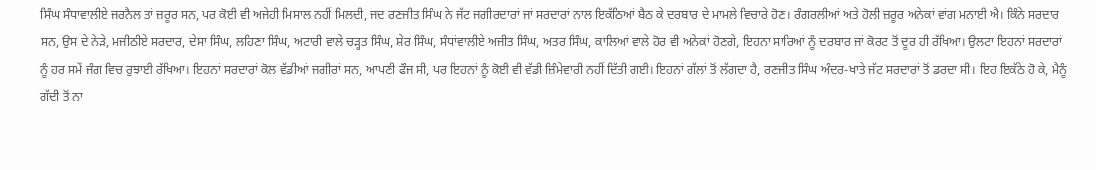ਸਿੰਘ ਸੰਧਾਵਾਲੀਏ ਜਰਨੈਲ ਤਾਂ ਜ਼ਰੂਰ ਸਨ, ਪਰ ਕੋਈ ਵੀ ਅਜੇਹੀ ਮਿਸਾਲ ਨਹੀਂ ਮਿਲਦੀ, ਜਦ ਰਣਜੀਤ ਸਿੰਘ ਨੇ ਜੱਟ ਜਗੀਰਦਾਰਾਂ ਜਾਂ ਸਰਦਾਰਾਂ ਨਾਲ ਇਕੱਠਿਆਂ ਬੈਠ ਕੇ ਦਰਬਾਰ ਦੇ ਮਾਮਲੇ ਵਿਚਾਰੇ ਹੋਣ। ਰੰਗਰਲੀਆਂ ਅਤੇ ਹੋਲੀ ਜ਼ਰੂਰ ਅਨੇਕਾਂ ਵਾਂਗ ਮਨਾਈ ਐ। ਕਿੰਨੇ ਸਰਦਾਰ ਸਨ, ਉਸ ਦੇ ਨੇੜੇ, ਮਜੀਠੀਏ ਸਰਦਾਰ, ਦੇਸਾ ਸਿੰਘ, ਲਹਿਣਾ ਸਿੰਘ, ਅਟਾਰੀ ਵਾਲੇ ਚੜ੍ਹਤ ਸਿੰਘ, ਸ਼ੇਰ ਸਿੰਘ, ਸੰਧਾਂਵਾਲੀਏ ਅਜੀਤ ਸਿੰਘ, ਅਤਰ ਸਿੰਘ, ਕਾਲਿਆਂ ਵਾਲੇ ਹੋਰ ਵੀ ਅਨੇਕਾਂ ਹੋਣਗੇ, ਇਹਨਾ ਸਾਰਿਆਂ ਨੂੰ ਦਰਬਾਰ ਜਾਂ ਕੋਰਟ ਤੋਂ ਦੂਰ ਹੀ ਰੱਖਿਆ। ਉਲਟਾ ਇਹਨਾਂ ਸਰਦਾਰਾਂ ਨੂੰ ਹਰ ਸਮੇਂ ਜੰਗ ਵਿਚ ਰੁਝਾਈ ਰੱਖਿਆ। ਇਹਨਾਂ ਸਰਦਾਰਾਂ ਕੋਲ ਵੱਡੀਆਂ ਜਗੀਰਾਂ ਸਨ, ਆਪਣੀ ਫੌਜ ਸੀ, ਪਰ ਇਹਨਾਂ ਨੂੰ ਕੋਈ ਵੀ ਵੱਡੀ ਜ਼ਿੰਮੇਵਾਰੀ ਨਹੀਂ ਦਿੱਤੀ ਗਈ। ਇਹਨਾਂ ਗੱਲਾਂ ਤੋਂ ਲੱਗਦਾ ਹੈ, ਰਣਜੀਤ ਸਿੰਘ ਅੰਦਰ-ਖਾਤੇ ਜੱਟ ਸਰਦਾਰਾਂ ਤੋਂ ਡਰਦਾ ਸੀ। ਇਹ ਇਕੱਠੇ ਹੋ ਕੇ, ਮੈਨੂੰ ਗੱਦੀ ਤੋਂ ਨਾ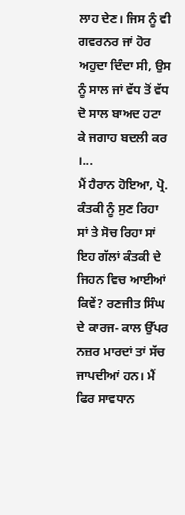ਲਾਹ ਦੇਣ। ਜਿਸ ਨੂੰ ਵੀ ਗਵਰਨਰ ਜਾਂ ਹੋਰ ਅਹੁਦਾ ਦਿੰਦਾ ਸੀ, ਉਸ ਨੂੰ ਸਾਲ ਜਾਂ ਵੱਧ ਤੋਂ ਵੱਧ ਦੋ ਸਾਲ ਬਾਅਦ ਹਟਾ ਕੇ ਜਗਾਹ ਬਦਲੀ ਕਰ ।...
ਮੈਂ ਹੈਰਾਨ ਹੋਇਆ, ਪ੍ਰੋ. ਕੰਤਕੀ ਨੂੰ ਸੁਣ ਰਿਹਾ ਸਾਂ ਤੇ ਸੋਚ ਰਿਹਾ ਸਾਂ ਇਹ ਗੱਲਾਂ ਕੰਤਕੀ ਦੇ ਜਿਹਨ ਵਿਚ ਆਈਆਂ ਕਿਵੇਂ? ਰਣਜੀਤ ਸਿੰਘ ਦੇ ਕਾਰਜ- ਕਾਲ ਉੱਪਰ ਨਜ਼ਰ ਮਾਰਦਾਂ ਤਾਂ ਸੱਚ ਜਾਪਦੀਆਂ ਹਨ। ਮੈਂ ਫਿਰ ਸਾਵਧਾਨ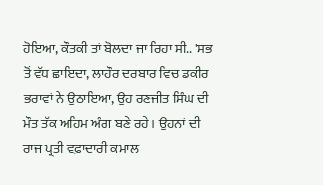ਹੋਇਆ, ਕੌਤਕੀ ਤਾਂ ਬੋਲਦਾ ਜਾ ਰਿਹਾ ਸੀ.. 'ਸਭ ਤੋਂ ਵੱਧ ਛਾਇਦਾ, ਲਾਹੌਰ ਦਰਬਾਰ ਵਿਚ ਡਕੀਰ ਭਰਾਵਾਂ ਨੇ ਉਠਾਇਆ, ਉਹ ਰਣਜੀਤ ਸਿੰਘ ਦੀ ਮੌਤ ਤੱਕ ਅਹਿਮ ਅੰਗ ਬਣੇ ਰਹੇ। ਉਹਨਾਂ ਦੀ ਰਾਜ ਪ੍ਰਤੀ ਵਫ਼ਾਦਾਰੀ ਕਮਾਲ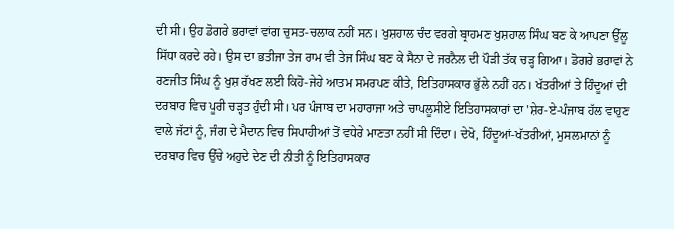ਦੀ ਸੀ। ਉਹ ਡੋਗਰੇ ਭਰਾਵਾਂ ਵਾਂਗ ਚੁਸਤ-ਚਲਾਕ ਨਹੀਂ ਸਨ। ਖੁਸ਼ਹਾਲ ਚੰਦ ਵਰਗੇ ਬ੍ਰਾਹਮਣ ਖੁਸ਼ਹਾਲ ਸਿੰਘ ਬਣ ਕੇ ਆਪਣਾ ਉੱਲੂ ਸਿੱਧਾ ਕਰਦੇ ਰਹੇ। ਉਸ ਦਾ ਭਤੀਜਾ ਤੇਜ ਰਾਮ ਵੀ ਤੇਜ ਸਿੰਘ ਬਣ ਕੇ ਸੈਨਾ ਦੇ ਜਰਨੈਲ ਦੀ ਪੌੜੀ ਤੱਕ ਚੜ੍ਹ ਗਿਆ। ਡੋਗਰੇ ਭਰਾਵਾਂ ਨੇ ਰਣਜੀਤ ਸਿੰਘ ਨੂੰ ਖੁਸ਼ ਰੱਖਣ ਲਈ ਕਿਹੋ-ਜੇਹੇ ਆਤਮ ਸਮਰਪਣ ਕੀਤੇ, ਇਤਿਹਾਸਕਾਰ ਭੁੱਲੇ ਨਹੀਂ ਹਨ। ਖੱਤਰੀਆਂ ਤੇ ਹਿੰਦੂਆਂ ਦੀ ਦਰਬਾਰ ਵਿਚ ਪੂਰੀ ਚੜ੍ਹਤ ਹੁੰਦੀ ਸੀ। ਪਰ ਪੰਜਾਬ ਦਾ ਮਹਾਰਾਜਾ ਅਤੇ ਚਾਪਲੂਸੀਏ ਇਤਿਹਾਸਕਾਰਾਂ ਦਾ 'ਸ਼ੇਰ-ਏ-ਪੰਜਾਬ ਹੱਲ ਵਾਹੁਣ ਵਾਲੇ ਜੱਟਾਂ ਨੂੰ, ਜੰਗ ਦੇ ਮੈਦਾਨ ਵਿਚ ਸਿਪਾਹੀਆਂ ਤੋਂ ਵਧੇਰੇ ਮਾਣਤਾ ਨਹੀਂ ਸੀ ਦਿੰਦਾ। ਦੇਖੋ, ਹਿੰਦੂਆਂ-ਖੱਤਰੀਆਂ, ਮੁਸਲਮਾਨਾਂ ਨੂੰ ਦਰਬਾਰ ਵਿਚ ਉੱਚੇ ਅਹੁਦੇ ਦੇਣ ਦੀ ਨੀਤੀ ਨੂੰ ਇਤਿਹਾਸਕਾਰ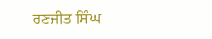ਰਣਜੀਤ ਸਿੰਘ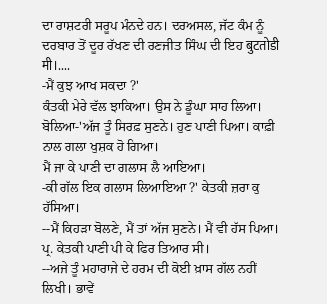ਦਾ ਰਾਸ਼ਟਰੀ ਸਰੂਪ ਮੰਨਦੇ ਹਨ। ਦਰਅਸਲ, ਜੱਟ ਕੰਮ ਨੂੰ ਦਰਬਾਰ ਤੋਂ ਦੂਰ ਰੱਖਣ ਦੀ ਰਣਜੀਤ ਸਿੰਘ ਦੀ ਇਹ बुटतोडी मी।....
-ਮੈਂ ਕੁਝ ਆਖ ਸਕਦਾ ?'
ਕੰਤਕੀ ਮੇਰੇ ਵੱਲ ਝਾਕਿਆ। ਉਸ ਨੇ ਡੂੰਘਾ ਸਾਹ ਲਿਆ। ਬੋਲਿਆ-'ਅੱਜ ਤੂੰ ਸਿਰਫ਼ ਸੁਣਨੇ। ਹੁਣ ਪਾਣੀ ਪਿਆ। ਕਾਫ਼ੀ ਨਾਲ ਗਲਾ ਖੁਸ਼ਕ ਹੋ ਗਿਆ।
ਮੈਂ ਜਾ ਕੇ ਪਾਣੀ ਦਾ ਗਲਾਸ ਲੈ ਆਇਆ।
-ਕੀ ਗੱਲ ਇਕ ਗਲਾਸ ਲਿਆਇਆ ?' ਕੇਤਕੀ ਜ਼ਰਾ ਕੁ ਹੱਸਿਆ।
--ਮੈਂ ਕਿਹੜਾ ਬੋਲਣੇ, ਮੈਂ ਤਾਂ ਅੱਜ ਸੁਣਨੇ। ਮੈਂ ਵੀ ਹੱਸ ਪਿਆ।
ਪ੍ਰ. ਕੇਤਕੀ ਪਾਣੀ ਪੀ ਕੇ ਫਿਰ ਤਿਆਰ ਸੀ।
--ਅਜੇ ਤੂੰ ਮਹਾਰਾਜੇ ਦੇ ਹਰਮ ਦੀ ਕੋਈ ਖ਼ਾਸ ਗੱਲ ਨਹੀਂ ਲਿਖੀ। ਭਾਵੇਂ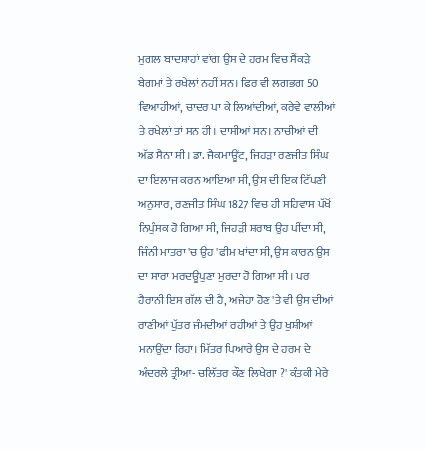ਮੁਗਲ ਬਾਦਸ਼ਾਹਾਂ ਵਾਂਗ ਉਸ ਦੇ ਹਰਮ ਵਿਚ ਸੈਂਕੜੇ ਬੇਗਮਾਂ ਤੇ ਰਖੇਲਾਂ ਨਹੀਂ ਸਨ। ਫਿਰ ਵੀ ਲਗਭਗ 50 ਵਿਆਹੀਆਂ, ਚਾਦਰ ਪਾ ਕੇ ਲਿਆਂਦੀਆਂ, ਕਰੇਵੇ ਵਾਲੀਆਂ ਤੇ ਰਖੇਲਾਂ ਤਾਂ ਸਨ ਹੀ। ਦਾਸੀਆਂ ਸਨ। ਨਾਚੀਆਂ ਦੀ ਅੱਡ ਸੈਨਾ ਸੀ। ਡਾ. ਜੈਕਮਾਊਂਟ, ਜਿਹੜਾ ਰਣਜੀਤ ਸਿੰਘ ਦਾ ਇਲਾਜ ਕਰਨ ਆਇਆ ਸੀ, ਉਸ ਦੀ ਇਕ ਟਿੱਪਣੀ ਅਨੁਸਾਰ, ਰਣਜੀਤ ਸਿੰਘ 1827 ਵਿਚ ਹੀ ਸਹਿਵਾਸ ਪੱਖੋਂ ਨਿਪੁੰਸਕ ਹੋ ਗਿਆ ਸੀ, ਜਿਹੜੀ ਸ਼ਰਾਬ ਉਹ ਪੀਂਦਾ ਸੀ, ਜਿੰਨੀ ਮਾਤਰਾ 'ਚ ਉਹ 'ਫੀਮ ਖਾਂਦਾ ਸੀ, ਉਸ ਕਾਰਨ ਉਸ ਦਾ ਸਾਰਾ ਮਰਦਊਪੁਣਾ ਮੁਰਦਾ ਹੋ ਗਿਆ ਸੀ। ਪਰ ਹੈਰਾਨੀ ਇਸ ਗੱਲ ਦੀ ਹੈ, ਅਜੇਹਾ ਹੋਣ 'ਤੇ ਵੀ ਉਸ ਦੀਆਂ ਰਾਣੀਆਂ ਪੁੱਤਰ ਜੰਮਦੀਆਂ ਰਹੀਆਂ ਤੇ ਉਹ ਖੁਸ਼ੀਆਂ ਮਨਾਉਂਦਾ ਰਿਹਾ। ਮਿੱਤਰ ਪਿਆਰੇ ਉਸ ਦੇ ਹਰਮ ਦੇ ਅੰਦਰਲੇ ਤ੍ਰੀਆ- ਚਲਿੱਤਰ ਕੌਣ ਲਿਖੇਗਾ ?' ਕੰਤਕੀ ਮੇਰੇ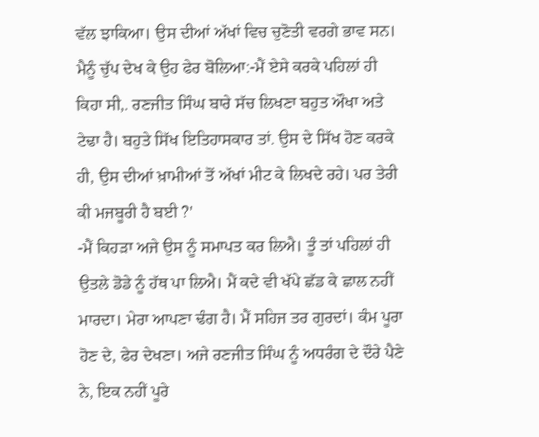ਵੱਲ ਝਾਕਿਆ। ਉਸ ਦੀਆਂ ਅੱਖਾਂ ਵਿਚ ਚੁਣੋਤੀ ਵਰਗੇ ਭਾਵ ਸਨ। ਮੈਨੂੰ ਚੁੱਪ ਦੇਖ ਕੇ ਉਹ ਫੇਰ ਬੋਲਿਆ:-ਮੈਂ ਏਸੇ ਕਰਕੇ ਪਹਿਲਾਂ ਹੀ ਕਿਹਾ ਸੀ,. ਰਣਜੀਤ ਸਿੰਘ ਬਾਰੇ ਸੱਚ ਲਿਖਣਾ ਬਹੁਤ ਔਖਾ ਅਤੇ ਟੇਢਾ ਹੈ। ਬਹੁਤੇ ਸਿੱਖ ਇਤਿਹਾਸਕਾਰ ਤਾਂ. ਉਸ ਦੇ ਸਿੱਖ ਹੋਣ ਕਰਕੇ ਹੀ, ਉਸ ਦੀਆਂ ਖ਼ਾਮੀਆਂ ਤੋਂ ਅੱਖਾਂ ਮੀਟ ਕੇ ਲਿਖਦੇ ਰਹੇ। ਪਰ ਤੇਰੀ ਕੀ ਮਜਬੂਰੀ ਹੈ ਬਈ ?'
-ਮੈਂ ਕਿਹੜਾ ਅਜੇ ਉਸ ਨੂੰ ਸਮਾਪਤ ਕਰ ਲਿਐ। ਤੂੰ ਤਾਂ ਪਹਿਲਾਂ ਹੀ ਉਤਲੇ ਡੋਡੇ ਨੂੰ ਹੱਥ ਪਾ ਲਿਐ। ਮੈਂ ਕਦੇ ਵੀ ਖੱਪੇ ਛੱਡ ਕੇ ਛਾਲ ਨਹੀਂ ਮਾਰਦਾ। ਮੇਰਾ ਆਪਣਾ ਢੰਗ ਹੈ। ਮੈਂ ਸਹਿਜ ਤਰ ਗੁਰਦਾਂ। ਕੰਮ ਪੂਰਾ ਹੋਣ ਦੇ, ਫੇਰ ਦੇਖਣਾ। ਅਜੇ ਰਣਜੀਤ ਸਿੰਘ ਨੂੰ ਅਧਰੰਗ ਦੇ ਦੌਰੇ ਪੈਣੇ ਨੇ, ਇਕ ਨਹੀਂ ਪੂਰੇ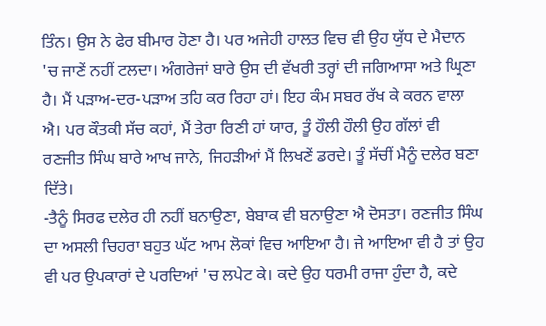ਤਿੰਨ। ਉਸ ਨੇ ਫੇਰ ਬੀਮਾਰ ਹੋਣਾ ਹੈ। ਪਰ ਅਜੇਹੀ ਹਾਲਤ ਵਿਚ ਵੀ ਉਹ ਯੁੱਧ ਦੇ ਮੈਦਾਨ 'ਚ ਜਾਣੇਂ ਨਹੀਂ ਟਲਦਾ। ਅੰਗਰੇਜਾਂ ਬਾਰੇ ਉਸ ਦੀ ਵੱਖਰੀ ਤਰ੍ਹਾਂ ਦੀ ਜਗਿਆਸਾ ਅਤੇ ਘ੍ਰਿਣਾ ਹੈ। ਮੈਂ ਪੜਾਅ-ਦਰ-ਪੜਾਅ ਤਹਿ ਕਰ ਰਿਹਾ ਹਾਂ। ਇਹ ਕੰਮ ਸਬਰ ਰੱਖ ਕੇ ਕਰਨ ਵਾਲਾ ਐ। ਪਰ ਕੌਤਕੀ ਸੱਚ ਕਹਾਂ, ਮੈਂ ਤੇਰਾ ਰਿਣੀ ਹਾਂ ਯਾਰ, ਤੂੰ ਹੌਲੀ ਹੌਲੀ ਉਹ ਗੱਲਾਂ ਵੀ ਰਣਜੀਤ ਸਿੰਘ ਬਾਰੇ ਆਖ ਜਾਨੇ, ਜਿਹੜੀਆਂ ਮੈਂ ਲਿਖਣੇਂ ਡਰਦੇ। ਤੂੰ ਸੱਚੀਂ ਮੈਨੂੰ ਦਲੇਰ ਬਣਾ ਦਿੱਤੇ।
-ਤੈਨੂੰ ਸਿਰਫ ਦਲੇਰ ਹੀ ਨਹੀਂ ਬਨਾਉਣਾ, ਬੇਬਾਕ ਵੀ ਬਨਾਉਣਾ ਐ ਦੋਸਤਾ। ਰਣਜੀਤ ਸਿੰਘ ਦਾ ਅਸਲੀ ਚਿਹਰਾ ਬਹੁਤ ਘੱਟ ਆਮ ਲੋਕਾਂ ਵਿਚ ਆਇਆ ਹੈ। ਜੇ ਆਇਆ ਵੀ ਹੈ ਤਾਂ ਉਹ ਵੀ ਪਰ ਉਪਕਾਰਾਂ ਦੇ ਪਰਦਿਆਂ 'ਚ ਲਪੇਟ ਕੇ। ਕਦੇ ਉਹ ਧਰਮੀ ਰਾਜਾ ਹੁੰਦਾ ਹੈ, ਕਦੇ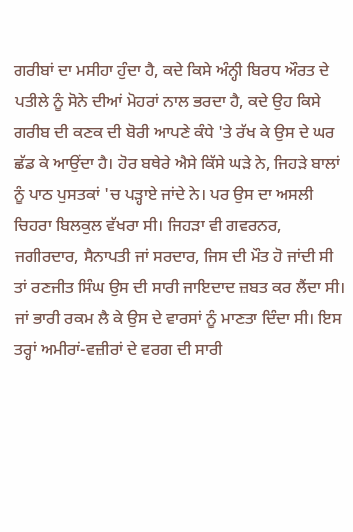ਗਰੀਬਾਂ ਦਾ ਮਸੀਹਾ ਹੁੰਦਾ ਹੈ, ਕਦੇ ਕਿਸੇ ਅੰਨ੍ਹੀ ਬਿਰਧ ਔਰਤ ਦੇ ਪਤੀਲੇ ਨੂੰ ਸੋਨੇ ਦੀਆਂ ਮੋਹਰਾਂ ਨਾਲ ਭਰਦਾ ਹੈ, ਕਦੇ ਉਹ ਕਿਸੇ ਗਰੀਬ ਦੀ ਕਣਕ ਦੀ ਬੋਰੀ ਆਪਣੇ ਕੰਧੇ 'ਤੇ ਰੱਖ ਕੇ ਉਸ ਦੇ ਘਰ ਛੱਡ ਕੇ ਆਉਂਦਾ ਹੈ। ਹੋਰ ਬਥੇਰੇ ਐਸੇ ਕਿੱਸੇ ਘੜੇ ਨੇ, ਜਿਹੜੇ ਬਾਲਾਂ ਨੂੰ ਪਾਠ ਪੁਸਤਕਾਂ 'ਚ ਪੜ੍ਹਾਏ ਜਾਂਦੇ ਨੇ। ਪਰ ਉਸ ਦਾ ਅਸਲੀ ਚਿਹਰਾ ਬਿਲਕੁਲ ਵੱਖਰਾ ਸੀ। ਜਿਹੜਾ ਵੀ ਗਵਰਨਰ, ਜਗੀਰਦਾਰ, ਸੈਨਾਪਤੀ ਜਾਂ ਸਰਦਾਰ, ਜਿਸ ਦੀ ਮੌਤ ਹੋ ਜਾਂਦੀ ਸੀ ਤਾਂ ਰਣਜੀਤ ਸਿੰਘ ਉਸ ਦੀ ਸਾਰੀ ਜਾਇਦਾਦ ਜ਼ਬਤ ਕਰ ਲੈਂਦਾ ਸੀ। ਜਾਂ ਭਾਰੀ ਰਕਮ ਲੈ ਕੇ ਉਸ ਦੇ ਵਾਰਸਾਂ ਨੂੰ ਮਾਣਤਾ ਦਿੰਦਾ ਸੀ। ਇਸ ਤਰ੍ਹਾਂ ਅਮੀਰਾਂ-ਵਜ਼ੀਰਾਂ ਦੇ ਵਰਗ ਦੀ ਸਾਰੀ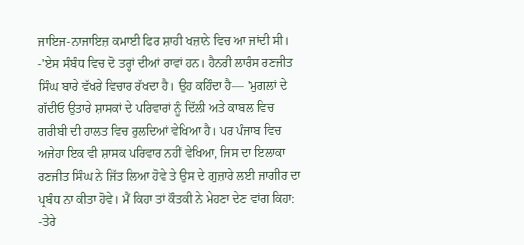ਜਾਇਜ-ਨਾਜਾਇਜ਼ ਕਮਾਈ ਫਿਰ ਸ਼ਾਹੀ ਖਜ਼ਾਨੇ ਵਿਚ ਆ ਜਾਂਦੀ ਸੀ।
-'ਏਸ ਸੰਬੰਧ ਵਿਚ ਦੋ ਤਰ੍ਹਾਂ ਦੀਆਂ ਰਾਵਾਂ ਹਨ। ਹੈਨਰੀ ਲਾਰੰਸ ਰਣਜੀਤ ਸਿੰਘ ਬਾਰੇ ਵੱਖਰੇ ਵਿਚਾਰ ਰੱਖਦਾ ਹੈ। ਉਹ ਕਹਿੰਦਾ ਹੈ— 'ਮੁਗਲਾਂ ਦੇ ਗੱਦੀਓ ਉਤਾਰੇ ਸ਼ਾਸਕਾਂ ਦੇ ਪਰਿਵਾਰਾਂ ਨੂੰ ਦਿੱਲੀ ਅਤੇ ਕਾਬਲ ਵਿਚ ਗਰੀਬੀ ਦੀ ਹਾਲਤ ਵਿਚ ਰੁਲਦਿਆਂ ਵੇਖਿਆ ਹੈ। ਪਰ ਪੰਜਾਬ ਵਿਚ ਅਜੇਹਾ ਇਕ ਵੀ ਸ਼ਾਸਕ ਪਰਿਵਾਰ ਨਹੀਂ ਵੇਖਿਆ, ਜਿਸ ਦਾ ਇਲਾਕਾ ਰਣਜੀਤ ਸਿੰਘ ਨੇ ਜਿੱਤ ਲਿਆ ਹੋਵੇ ਤੇ ਉਸ ਦੇ ਗੁਜ਼ਾਰੇ ਲਈ ਜਾਗੀਰ ਦਾ ਪ੍ਰਬੰਧ ਨਾ ਕੀਤਾ ਹੋਵੇ। ਮੈਂ ਕਿਹਾ ਤਾਂ ਕੌਤਕੀ ਨੇ ਮੇਹਣਾ ਦੇਣ ਵਾਂਗ ਕਿਹਾ:
-ਤੇਰੇ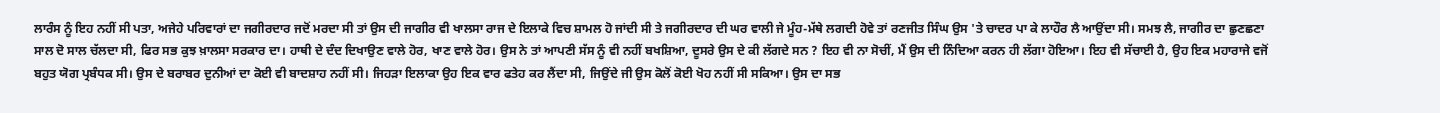ਲਾਰੰਸ ਨੂੰ ਇਹ ਨਹੀਂ ਸੀ ਪਤਾ, ਅਜੇਹੇ ਪਰਿਵਾਰਾਂ ਦਾ ਜਗੀਰਦਾਰ ਜਦੋਂ ਮਰਦਾ ਸੀ ਤਾਂ ਉਸ ਦੀ ਜਾਗੀਰ ਵੀ ਖਾਲਸਾ ਰਾਜ ਦੇ ਇਲਾਕੇ ਵਿਚ ਸ਼ਾਮਲ ਹੋ ਜਾਂਦੀ ਸੀ ਤੇ ਜਗੀਰਦਾਰ ਦੀ ਘਰ ਵਾਲੀ ਜੇ ਮੂੰਹ-ਮੱਥੇ ਲਗਦੀ ਹੋਵੇ ਤਾਂ ਰਣਜੀਤ ਸਿੰਘ ਉਸ 'ਤੇ ਚਾਦਰ ਪਾ ਕੇ ਲਾਹੌਰ ਲੈ ਆਉਂਦਾ ਸੀ। ਸਮਝ ਲੈ, ਜਾਗੀਰ ਦਾ ਛੁਣਛਣਾ ਸਾਲ ਦੋ ਸਾਲ ਚੱਲਦਾ ਸੀ, ਫਿਰ ਸਭ ਕੁਝ ਖ਼ਾਲਸਾ ਸਰਕਾਰ ਦਾ। ਹਾਥੀ ਦੇ ਦੰਦ ਦਿਖਾਉਣ ਵਾਲੇ ਹੋਰ, ਖਾਣ ਵਾਲੇ ਹੋਰ। ਉਸ ਨੇ ਤਾਂ ਆਪਣੀ ਸੱਸ ਨੂੰ ਵੀ ਨਹੀਂ ਬਖਸ਼ਿਆ, ਦੂਸਰੇ ਉਸ ਦੇ ਕੀ ਲੱਗਦੇ ਸਨ ? ਇਹ ਵੀ ਨਾ ਸੋਚੀਂ, ਮੈਂ ਉਸ ਦੀ ਨਿੰਦਿਆ ਕਰਨ ਹੀ ਲੱਗਾ ਹੋਇਆ। ਇਹ ਵੀ ਸੱਚਾਈ ਹੈ, ਉਹ ਇਕ ਮਹਾਰਾਜੇ ਵਜੋਂ ਬਹੁਤ ਯੋਗ ਪ੍ਰਬੰਧਕ ਸੀ। ਉਸ ਦੇ ਬਰਾਬਰ ਦੁਨੀਆਂ ਦਾ ਕੋਈ ਵੀ ਬਾਦਸ਼ਾਹ ਨਹੀਂ ਸੀ। ਜਿਹੜਾ ਇਲਾਕਾ ਉਹ ਇਕ ਵਾਰ ਫਤੇਹ ਕਰ ਲੈਂਦਾ ਸੀ, ਜਿਉਂਦੇ ਜੀ ਉਸ ਕੋਲੋਂ ਕੋਈ ਖੋਹ ਨਹੀਂ ਸੀ ਸਕਿਆ। ਉਸ ਦਾ ਸਭ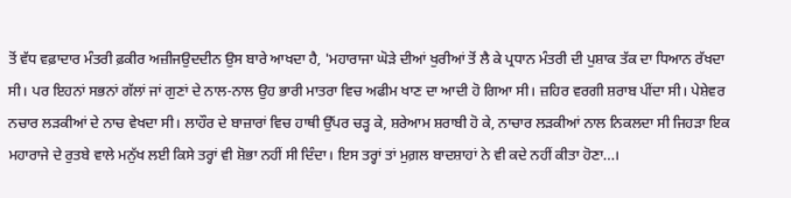ਤੋਂ ਵੱਧ ਵਫ਼ਾਦਾਰ ਮੰਤਰੀ ਫ਼ਕੀਰ ਅਜ਼ੀਜਉਦਦੀਨ ਉਸ ਬਾਰੇ ਆਖਦਾ ਹੈ, 'ਮਹਾਰਾਜਾ ਘੋੜੇ ਦੀਆਂ ਖੁਰੀਆਂ ਤੋਂ ਲੈ ਕੇ ਪ੍ਰਧਾਨ ਮੰਤਰੀ ਦੀ ਪੁਸ਼ਾਕ ਤੱਕ ਦਾ ਧਿਆਨ ਰੱਖਦਾ ਸੀ। ਪਰ ਇਹਨਾਂ ਸਭਨਾਂ ਗੱਲਾਂ ਜਾਂ ਗੁਣਾਂ ਦੇ ਨਾਲ-ਨਾਲ ਉਹ ਭਾਰੀ ਮਾਤਰਾ ਵਿਚ ਅਫੀਮ ਖਾਣ ਦਾ ਆਦੀ ਹੋ ਗਿਆ ਸੀ। ਜ਼ਹਿਰ ਵਰਗੀ ਸ਼ਰਾਬ ਪੀਂਦਾ ਸੀ। ਪੇਸ਼ੇਵਰ ਨਚਾਰ ਲੜਕੀਆਂ ਦੇ ਨਾਚ ਵੇਖਦਾ ਸੀ। ਲਾਹੌਰ ਦੇ ਬਾਜ਼ਾਰਾਂ ਵਿਚ ਹਾਥੀ ਉੱਪਰ ਚੜ੍ਹ ਕੇ, ਸ਼ਰੇਆਮ ਸ਼ਰਾਬੀ ਹੋ ਕੇ, ਨਾਚਾਰ ਲੜਕੀਆਂ ਨਾਲ ਨਿਕਲਦਾ ਸੀ ਜਿਹੜਾ ਇਕ ਮਹਾਰਾਜੇ ਦੇ ਰੁਤਬੇ ਵਾਲੇ ਮਨੁੱਖ ਲਈ ਕਿਸੇ ਤਰ੍ਹਾਂ ਵੀ ਸ਼ੋਭਾ ਨਹੀਂ ਸੀ ਦਿੰਦਾ। ਇਸ ਤਰ੍ਹਾਂ ਤਾਂ ਮੁਗ਼ਲ ਬਾਦਸ਼ਾਹਾਂ ਨੇ ਵੀ ਕਦੇ ਨਹੀਂ ਕੀਤਾ ਹੋਣਾ...।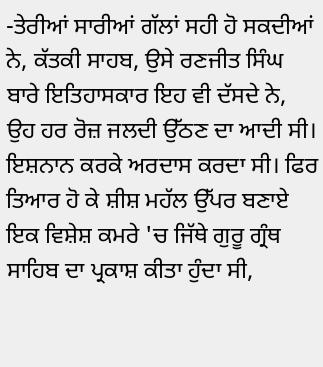-ਤੇਰੀਆਂ ਸਾਰੀਆਂ ਗੱਲਾਂ ਸਹੀ ਹੋ ਸਕਦੀਆਂ ਨੇ, ਕੱਤਕੀ ਸਾਹਬ, ਉਸੇ ਰਣਜੀਤ ਸਿੰਘ ਬਾਰੇ ਇਤਿਹਾਸਕਾਰ ਇਹ ਵੀ ਦੱਸਦੇ ਨੇ, ਉਹ ਹਰ ਰੋਜ਼ ਜਲਦੀ ਉੱਠਣ ਦਾ ਆਦੀ ਸੀ। ਇਸ਼ਨਾਨ ਕਰਕੇ ਅਰਦਾਸ ਕਰਦਾ ਸੀ। ਫਿਰ ਤਿਆਰ ਹੋ ਕੇ ਸ਼ੀਸ਼ ਮਹੱਲ ਉੱਪਰ ਬਣਾਏ ਇਕ ਵਿਸ਼ੇਸ਼ ਕਮਰੇ 'ਚ ਜਿੱਥੇ ਗੁਰੂ ਗ੍ਰੰਥ ਸਾਹਿਬ ਦਾ ਪ੍ਰਕਾਸ਼ ਕੀਤਾ ਹੁੰਦਾ ਸੀ,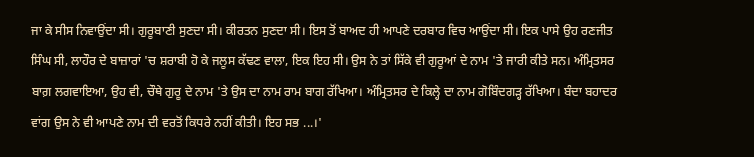ਜਾ ਕੇ ਸੀਸ ਨਿਵਾਉਂਦਾ ਸੀ। ਗੁਰੂਬਾਣੀ ਸੁਣਦਾ ਸੀ। ਕੀਰਤਨ ਸੁਣਦਾ ਸੀ। ਇਸ ਤੋਂ ਬਾਅਦ ਹੀ ਆਪਣੇ ਦਰਬਾਰ ਵਿਚ ਆਉਂਦਾ ਸੀ। ਇਕ ਪਾਸੇ ਉਹ ਰਣਜੀਤ ਸਿੰਘ ਸੀ, ਲਾਹੌਰ ਦੇ ਬਾਜ਼ਾਰਾਂ 'ਚ ਸ਼ਰਾਬੀ ਹੋ ਕੇ ਜਲੂਸ ਕੱਢਣ ਵਾਲਾ, ਇਕ ਇਹ ਸੀ। ਉਸ ਨੇ ਤਾਂ ਸਿੱਕੇ ਵੀ ਗੁਰੂਆਂ ਦੇ ਨਾਮ 'ਤੇ ਜਾਰੀ ਕੀਤੇ ਸਨ। ਅੰਮ੍ਰਿਤਸਰ ਬਾਗ਼ ਲਗਵਾਇਆ, ਉਹ ਵੀ, ਚੌਥੇ ਗੁਰੂ ਦੇ ਨਾਮ 'ਤੇ ਉਸ ਦਾ ਨਾਮ ਰਾਮ ਬਾਗ ਰੱਖਿਆ। ਅੰਮ੍ਰਿਤਸਰ ਦੇ ਕਿਲ੍ਹੇ ਦਾ ਨਾਮ ਗੋਬਿੰਦਗੜ੍ਹ ਰੱਖਿਆ। ਬੰਦਾ ਬਹਾਦਰ ਵਾਂਗ ਉਸ ਨੇ ਵੀ ਆਪਣੇ ਨਾਮ ਦੀ ਵਰਤੋਂ ਕਿਧਰੇ ਨਹੀਂ ਕੀਤੀ। ਇਹ ਸਭ ...।'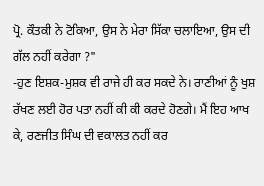ਪ੍ਰੋ. ਕੌਤਕੀ ਨੇ ਟੋਕਿਆ, ਉਸ ਨੇ ਮੇਰਾ ਸਿੱਕਾ ਚਲਾਇਆ, ਉਸ ਦੀ ਗੱਲ ਨਹੀਂ ਕਰੇਗਾ ?"
-ਹੁਣ ਇਸ਼ਕ-ਮੁਸ਼ਕ ਵੀ ਰਾਜੇ ਹੀ ਕਰ ਸਕਦੇ ਨੇ। ਰਾਣੀਆਂ ਨੂੰ ਖੁਸ਼ ਰੱਖਣ ਲਈ ਹੋਰ ਪਤਾ ਨਹੀਂ ਕੀ ਕੀ ਕਰਦੇ ਹੋਣਗੇ। ਮੈਂ ਇਹ ਆਖ ਕੇ, ਰਣਜੀਤ ਸਿੰਘ ਦੀ ਵਕਾਲਤ ਨਹੀਂ ਕਰ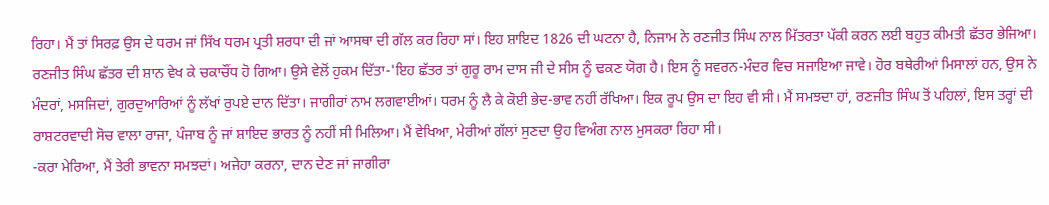ਰਿਹਾ। ਮੈਂ ਤਾਂ ਸਿਰਫ਼ ਉਸ ਦੇ ਧਰਮ ਜਾਂ ਸਿੱਖ ਧਰਮ ਪ੍ਰਤੀ ਸ਼ਰਧਾ ਦੀ ਜਾਂ ਆਸਥਾ ਦੀ ਗੱਲ ਕਰ ਰਿਹਾ ਸਾਂ। ਇਹ ਸ਼ਾਇਦ 1826 ਦੀ ਘਟਨਾ ਹੈ, ਨਿਜਾਮ ਨੇ ਰਣਜੀਤ ਸਿੰਘ ਨਾਲ ਮਿੱਤਰਤਾ ਪੱਕੀ ਕਰਨ ਲਈ ਬਹੁਤ ਕੀਮਤੀ ਛੱਤਰ ਭੇਜਿਆ। ਰਣਜੀਤ ਸਿੰਘ ਛੱਤਰ ਦੀ ਸ਼ਾਨ ਵੇਖ ਕੇ ਚਕਾਚੌਂਧ ਹੋ ਗਿਆ। ਉਸੇ ਵੇਲੋਂ ਹੁਕਮ ਦਿੱਤਾ-'ਇਹ ਛੱਤਰ ਤਾਂ ਗੁਰੂ ਰਾਮ ਦਾਸ ਜੀ ਦੇ ਸੀਸ ਨੂੰ ਢਕਣ ਯੋਗ ਹੈ। ਇਸ ਨੂੰ ਸਵਰਨ-ਮੰਦਰ ਵਿਚ ਸਜਾਇਆ ਜਾਵੇ। ਹੋਰ ਬਥੇਰੀਆਂ ਮਿਸਾਲਾਂ ਹਨ, ਉਸ ਨੇ ਮੰਦਰਾਂ, ਮਸਜਿਦਾਂ, ਗੁਰਦੁਆਰਿਆਂ ਨੂੰ ਲੱਖਾਂ ਰੁਪਏ ਦਾਨ ਦਿੱਤਾ। ਜਾਗੀਰਾਂ ਨਾਮ ਲਗਵਾਈਆਂ। ਧਰਮ ਨੂੰ ਲੈ ਕੇ ਕੋਈ ਭੇਦ-ਭਾਵ ਨਹੀਂ ਰੱਖਿਆ। ਇਕ ਰੂਪ ਉਸ ਦਾ ਇਹ ਵੀ ਸੀ। ਮੈਂ ਸਮਝਦਾ ਹਾਂ, ਰਣਜੀਤ ਸਿੰਘ ਤੋਂ ਪਹਿਲਾਂ, ਇਸ ਤਰ੍ਹਾਂ ਦੀ ਰਾਸ਼ਟਰਵਾਦੀ ਸੋਚ ਵਾਲਾ ਰਾਜਾ, ਪੰਜਾਬ ਨੂੰ ਜਾਂ ਸ਼ਾਇਦ ਭਾਰਤ ਨੂੰ ਨਹੀਂ ਸੀ ਮਿਲਿਆ। ਮੈਂ ਵੇਖਿਆ, ਮੇਰੀਆਂ ਗੱਲਾਂ ਸੁਣਦਾ ਉਹ ਵਿਅੰਗ ਨਾਲ ਮੁਸਕਰਾ ਰਿਹਾ ਸੀ।
-ਕਰਾ ਮੇਰਿਆ, ਮੈਂ ਤੇਰੀ ਭਾਵਨਾ ਸਮਝਦਾਂ। ਅਜੇਹਾ ਕਰਨਾ, ਦਾਨ ਦੇਣ ਜਾਂ ਜਾਗੀਰਾ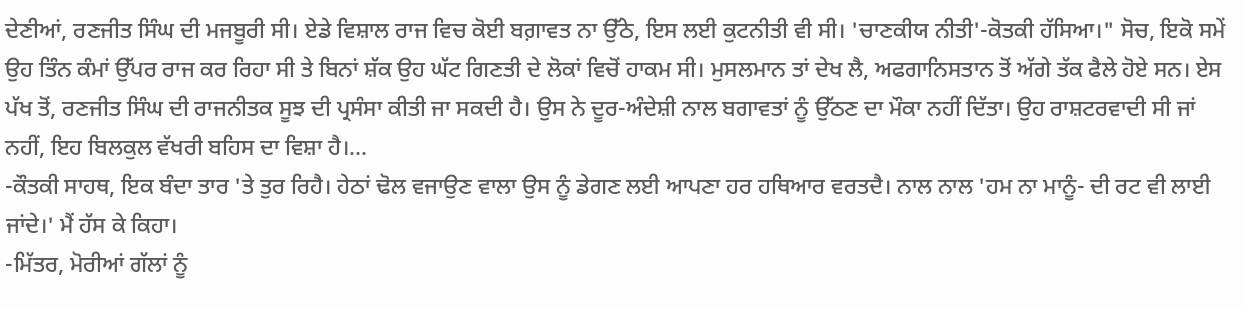ਦੇਣੀਆਂ, ਰਣਜੀਤ ਸਿੰਘ ਦੀ ਮਜਬੂਰੀ ਸੀ। ਏਡੇ ਵਿਸ਼ਾਲ ਰਾਜ ਵਿਚ ਕੋਈ ਬਗ਼ਾਵਤ ਨਾ ਉੱਠੇ, ਇਸ ਲਈ ਕੁਟਨੀਤੀ ਵੀ ਸੀ। 'ਚਾਣਕੀਯ ਨੀਤੀ'-ਕੋਤਕੀ ਹੱਸਿਆ।" ਸੋਚ, ਇਕੋ ਸਮੇਂ ਉਹ ਤਿੰਨ ਕੰਮਾਂ ਉੱਪਰ ਰਾਜ ਕਰ ਰਿਹਾ ਸੀ ਤੇ ਬਿਨਾਂ ਸ਼ੱਕ ਉਹ ਘੱਟ ਗਿਣਤੀ ਦੇ ਲੋਕਾਂ ਵਿਚੋਂ ਹਾਕਮ ਸੀ। ਮੁਸਲਮਾਨ ਤਾਂ ਦੇਖ ਲੈ, ਅਫਗਾਨਿਸਤਾਨ ਤੋਂ ਅੱਗੇ ਤੱਕ ਫੈਲੇ ਹੋਏ ਸਨ। ਏਸ ਪੱਖ ਤੋਂ, ਰਣਜੀਤ ਸਿੰਘ ਦੀ ਰਾਜਨੀਤਕ ਸੂਝ ਦੀ ਪ੍ਰਸੰਸਾ ਕੀਤੀ ਜਾ ਸਕਦੀ ਹੈ। ਉਸ ਨੇ ਦੂਰ-ਅੰਦੇਸ਼ੀ ਨਾਲ ਬਗਾਵਤਾਂ ਨੂੰ ਉੱਠਣ ਦਾ ਮੌਕਾ ਨਹੀਂ ਦਿੱਤਾ। ਉਹ ਰਾਸ਼ਟਰਵਾਦੀ ਸੀ ਜਾਂ ਨਹੀਂ, ਇਹ ਬਿਲਕੁਲ ਵੱਖਰੀ ਬਹਿਸ ਦਾ ਵਿਸ਼ਾ ਹੈ।...
-ਕੌਤਕੀ ਸਾਹਥ, ਇਕ ਬੰਦਾ ਤਾਰ 'ਤੇ ਤੁਰ ਰਿਹੈ। ਹੇਠਾਂ ਢੋਲ ਵਜਾਉਣ ਵਾਲਾ ਉਸ ਨੂੰ ਡੇਗਣ ਲਈ ਆਪਣਾ ਹਰ ਹਥਿਆਰ ਵਰਤਦੈ। ਨਾਲ ਨਾਲ 'ਹਮ ਨਾ ਮਾਨੂੰ- ਦੀ ਰਟ ਵੀ ਲਾਈ ਜਾਂਦੇ।' ਮੈਂ ਹੱਸ ਕੇ ਕਿਹਾ।
-ਮਿੱਤਰ, ਮੋਰੀਆਂ ਗੱਲਾਂ ਨੂੰ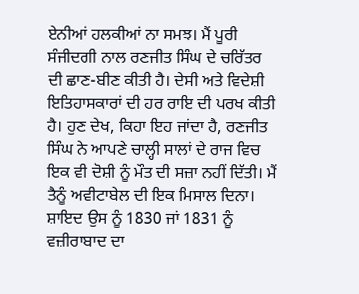ਏਨੀਆਂ ਹਲਕੀਆਂ ਨਾ ਸਮਝ। ਮੈਂ ਪੂਰੀ ਸੰਜੀਦਗੀ ਨਾਲ ਰਣਜੀਤ ਸਿੰਘ ਦੇ ਚਰਿੱਤਰ ਦੀ ਛਾਣ-ਬੀਣ ਕੀਤੀ ਹੈ। ਦੇਸੀ ਅਤੇ ਵਿਦੇਸ਼ੀ ਇਤਿਹਾਸਕਾਰਾਂ ਦੀ ਹਰ ਰਾਇ ਦੀ ਪਰਖ ਕੀਤੀ ਹੈ। ਹੁਣ ਦੇਖ, ਕਿਹਾ ਇਹ ਜਾਂਦਾ ਹੈ, ਰਣਜੀਤ ਸਿੰਘ ਨੇ ਆਪਣੇ ਚਾਲ੍ਹੀ ਸਾਲਾਂ ਦੇ ਰਾਜ ਵਿਚ ਇਕ ਵੀ ਦੋਸ਼ੀ ਨੂੰ ਮੌਤ ਦੀ ਸਜ਼ਾ ਨਹੀਂ ਦਿੱਤੀ। ਮੈਂ ਤੈਨੂੰ ਅਵੀਟਾਬੇਲ ਦੀ ਇਕ ਮਿਸਾਲ ਦਿਨਾ। ਸ਼ਾਇਦ ਉਸ ਨੂੰ 1830 ਜਾਂ 1831 ਨੂੰ ਵਜ਼ੀਰਾਬਾਦ ਦਾ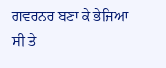ਗਵਰਨਰ ਬਣਾ ਕੇ ਭੇਜਿਆ ਸੀ ਤੇ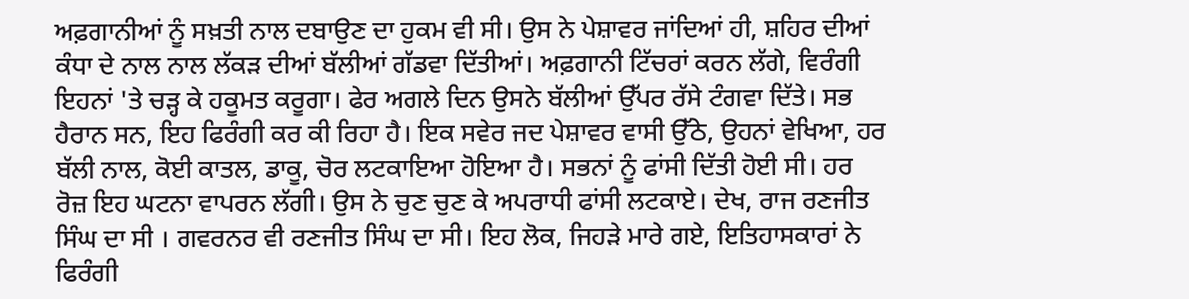ਅਫ਼ਗਾਨੀਆਂ ਨੂੰ ਸਖ਼ਤੀ ਨਾਲ ਦਬਾਉਣ ਦਾ ਹੁਕਮ ਵੀ ਸੀ। ਉਸ ਨੇ ਪੇਸ਼ਾਵਰ ਜਾਂਦਿਆਂ ਹੀ, ਸ਼ਹਿਰ ਦੀਆਂ ਕੰਧਾ ਦੇ ਨਾਲ ਨਾਲ ਲੱਕੜ ਦੀਆਂ ਬੱਲੀਆਂ ਗੱਡਵਾ ਦਿੱਤੀਆਂ। ਅਫ਼ਗਾਨੀ ਟਿੱਚਰਾਂ ਕਰਨ ਲੱਗੇ, ਵਿਰੰਗੀ ਇਹਨਾਂ 'ਤੇ ਚੜ੍ਹ ਕੇ ਹਕੂਮਤ ਕਰੂਗਾ। ਫੇਰ ਅਗਲੇ ਦਿਨ ਉਸਨੇ ਬੱਲੀਆਂ ਉੱਪਰ ਰੱਸੇ ਟੰਗਵਾ ਦਿੱਤੇ। ਸਭ ਹੈਰਾਨ ਸਨ, ਇਹ ਫਿਰੰਗੀ ਕਰ ਕੀ ਰਿਹਾ ਹੈ। ਇਕ ਸਵੇਰ ਜਦ ਪੇਸ਼ਾਵਰ ਵਾਸੀ ਉੱਠੇ, ਉਹਨਾਂ ਵੇਖਿਆ, ਹਰ ਬੱਲੀ ਨਾਲ, ਕੋਈ ਕਾਤਲ, ਡਾਕੂ, ਚੋਰ ਲਟਕਾਇਆ ਹੋਇਆ ਹੈ। ਸਭਨਾਂ ਨੂੰ ਫਾਂਸੀ ਦਿੱਤੀ ਹੋਈ ਸੀ। ਹਰ ਰੋਜ਼ ਇਹ ਘਟਨਾ ਵਾਪਰਨ ਲੱਗੀ। ਉਸ ਨੇ ਚੁਣ ਚੁਣ ਕੇ ਅਪਰਾਧੀ ਫਾਂਸੀ ਲਟਕਾਏ। ਦੇਖ, ਰਾਜ ਰਣਜੀਤ ਸਿੰਘ ਦਾ ਸੀ । ਗਵਰਨਰ ਵੀ ਰਣਜੀਤ ਸਿੰਘ ਦਾ ਸੀ। ਇਹ ਲੋਕ, ਜਿਹੜੇ ਮਾਰੇ ਗਏ, ਇਤਿਹਾਸਕਾਰਾਂ ਨੇ ਫਿਰੰਗੀ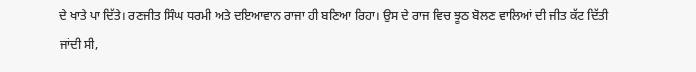ਦੇ ਖਾਤੇ ਪਾ ਦਿੱਤੇ। ਰਣਜੀਤ ਸਿੰਘ ਧਰਮੀ ਅਤੇ ਦਇਆਵਾਨ ਰਾਜਾ ਹੀ ਬਣਿਆ ਰਿਹਾ। ਉਸ ਦੇ ਰਾਜ ਵਿਚ ਝੂਠ ਬੋਲਣ ਵਾਲਿਆਂ ਦੀ ਜੀਤ ਕੱਟ ਦਿੱਤੀ ਜਾਂਦੀ ਸੀ,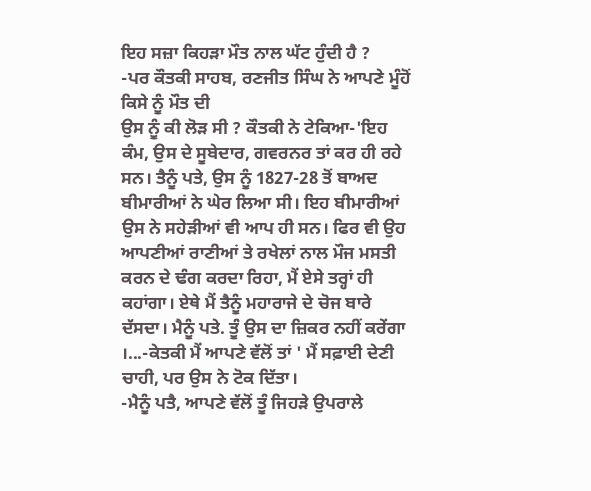ਇਹ ਸਜ਼ਾ ਕਿਹੜਾ ਮੌਤ ਨਾਲ ਘੱਟ ਹੁੰਦੀ ਹੈ ?
-ਪਰ ਕੌਤਕੀ ਸਾਹਬ, ਰਣਜੀਤ ਸਿੰਘ ਨੇ ਆਪਣੇ ਮੂੰਹੋਂ ਕਿਸੇ ਨੂੰ ਮੌਤ ਦੀ
ਉਸ ਨੂੰ ਕੀ ਲੋੜ ਸੀ ? ਕੌਤਕੀ ਨੇ ਟੇਕਿਆ-'ਇਹ ਕੰਮ, ਉਸ ਦੇ ਸੂਬੇਦਾਰ, ਗਵਰਨਰ ਤਾਂ ਕਰ ਹੀ ਰਹੇ ਸਨ। ਤੈਨੂੰ ਪਤੇ, ਉਸ ਨੂੰ 1827-28 ਤੋਂ ਬਾਅਦ ਬੀਮਾਰੀਆਂ ਨੇ ਘੇਰ ਲਿਆ ਸੀ। ਇਹ ਬੀਮਾਰੀਆਂ ਉਸ ਨੇ ਸਹੇੜੀਆਂ ਵੀ ਆਪ ਹੀ ਸਨ। ਫਿਰ ਵੀ ਉਹ ਆਪਣੀਆਂ ਰਾਣੀਆਂ ਤੇ ਰਖੇਲਾਂ ਨਾਲ ਮੌਜ ਮਸਤੀ ਕਰਨ ਦੇ ਢੰਗ ਕਰਦਾ ਰਿਹਾ, ਮੈਂ ਏਸੇ ਤਰ੍ਹਾਂ ਹੀ ਕਹਾਂਗਾ। ਏਥੇ ਮੈਂ ਤੈਨੂੰ ਮਹਾਰਾਜੇ ਦੇ ਚੋਜ ਬਾਰੇ ਦੱਸਦਾ। ਮੈਨੂੰ ਪਤੇ. ਤੂੰ ਉਸ ਦਾ ਜ਼ਿਕਰ ਨਹੀਂ ਕਰੇਂਗਾ ।...-ਕੇਤਕੀ ਮੈਂ ਆਪਣੇ ਵੱਲੋਂ ਤਾਂ ' ਮੈਂ ਸਫ਼ਾਈ ਦੇਣੀ ਚਾਹੀ, ਪਰ ਉਸ ਨੇ ਟੋਕ ਦਿੱਤਾ।
-ਮੈਨੂੰ ਪਤੈ, ਆਪਣੇ ਵੱਲੋਂ ਤੂੰ ਜਿਹੜੇ ਉਪਰਾਲੇ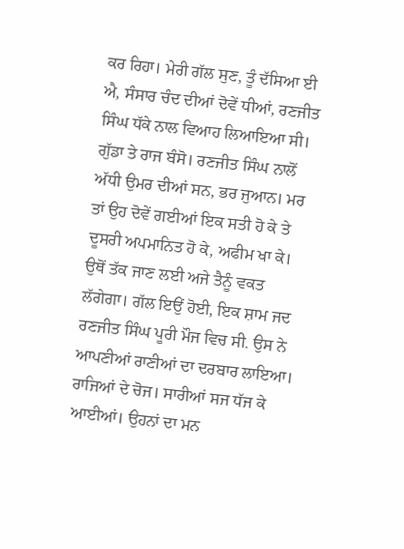ਕਰ ਰਿਹਾ। ਮੇਰੀ ਗੱਲ ਸੁਣ, ਤੂੰ ਦੱਸਿਆ ਈ ਐ, ਸੰਸਾਰ ਚੰਦ ਦੀਆਂ ਦੋਵੇਂ ਧੀਆਂ, ਰਣਜੀਤ ਸਿੰਘ ਧੱਕੇ ਨਾਲ ਵਿਆਹ ਲਿਆਇਆ ਸੀ। ਗੁੱਡਾ ਤੇ ਰਾਜ ਬੰਸੋ। ਰਣਜੀਤ ਸਿੰਘ ਨਾਲੋਂ ਅੱਧੀ ਉਮਰ ਦੀਆਂ ਸਨ, ਭਰ ਜੁਆਨ। ਮਰ ਤਾਂ ਉਹ ਦੋਵੇਂ ਗਈਆਂ ਇਕ ਸਤੀ ਹੋ ਕੇ ਤੇ ਦੂਸਰੀ ਅਪਮਾਨਿਤ ਹੋ ਕੇ, ਅਫੀਮ ਖਾ ਕੇ। ਉਥੋਂ ਤੱਕ ਜਾਣ ਲਈ ਅਜੇ ਤੈਨੂੰ ਵਕਤ ਲੱਗੇਗਾ। ਗੱਲ ਇਉਂ ਹੋਈ, ਇਕ ਸ਼ਾਮ ਜਦ ਰਣਜੀਤ ਸਿੰਘ ਪੂਰੀ ਮੌਜ ਵਿਚ ਸੀ. ਉਸ ਨੇ ਆਪਣੀਆਂ ਰਾਣੀਆਂ ਦਾ ਦਰਬਾਰ ਲਾਇਆ। ਰਾਜਿਆਂ ਦੇ ਚੋਜ। ਸਾਰੀਆਂ ਸਜ ਧੱਜ ਕੇ ਆਈਆਂ। ਉਹਨਾਂ ਦਾ ਮਨ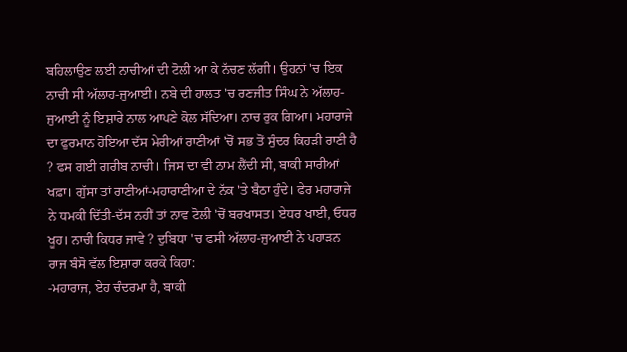ਬਹਿਲਾਉਣ ਲਈ ਨਾਚੀਆਂ ਦੀ ਟੋਲੀ ਆ ਕੇ ਨੱਚਣ ਲੱਗੀ। ਉਹਨਾਂ 'ਚ ਇਕ ਨਾਚੀ ਸੀ ਅੱਲਾਹ-ਜੁਆਈ। ਨਬੇ ਦੀ ਹਾਲਤ 'ਚ ਰਣਜੀਤ ਸਿੰਘ ਨੇ ਅੱਲਾਹ-ਜੁਆਈ ਨੂੰ ਇਸ਼ਾਰੇ ਨਾਲ ਆਪਣੇ ਕੋਲ ਸੱਦਿਆ। ਨਾਚ ਰੁਕ ਗਿਆ। ਮਹਾਰਾਜੇ ਦਾ ਫੁਰਮਾਨ ਹੋਇਆ ਦੱਸ ਮੇਰੀਆਂ ਰਾਣੀਆਂ 'ਚੋਂ ਸਭ ਤੋਂ ਸੁੰਦਰ ਕਿਹੜੀ ਰਾਣੀ ਹੈ ? ਫਸ ਗਈ ਗਰੀਬ ਨਾਚੀ। ਜਿਸ ਦਾ ਵੀ ਨਾਮ ਲੈਂਦੀ ਸੀ, ਬਾਕੀ ਸਾਰੀਆਂ ਖਫ਼ਾ। ਗੁੱਸਾ ਤਾਂ ਰਾਣੀਆਂ-ਮਹਾਰਾਣੀਆ ਦੇ ਨੱਕ 'ਤੇ ਬੈਠਾ ਹੁੰਦੇ। ਫੇਰ ਮਹਾਰਾਜੇ ਨੇ ਧਮਕੀ ਦਿੱਤੀ-ਦੱਸ ਨਹੀਂ ਤਾਂ ਨਾਵ ਟੋਲੀ 'ਚੋਂ ਬਰਖਾਸਤ। ਏਧਰ ਖਾਈ, ਓਧਰ ਖੂਹ। ਨਾਚੀ ਕਿਧਰ ਜਾਵੇ ? ਦੁਬਿਧਾ 'ਚ ਫਸੀ ਅੱਲਾਹ-ਜੁਆਈ ਨੇ ਪਹਾੜਨ ਰਾਜ ਬੰਸੋ ਵੱਲ ਇਸ਼ਾਰਾ ਕਰਕੇ ਕਿਹਾ:
-ਮਹਾਰਾਜ, ਏਹ ਚੰਦਰਮਾ ਹੈ, ਬਾਕੀ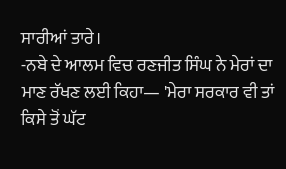ਸਾਰੀਆਂ ਤਾਰੇ।
-ਨਬੇ ਦੇ ਆਲਮ ਵਿਚ ਰਣਜੀਤ ਸਿੰਘ ਨੇ ਮੇਰਾਂ ਦਾ ਮਾਣ ਰੱਖਣ ਲਈ ਕਿਹਾ— 'ਮੇਰਾ ਸਰਕਾਰ ਵੀ ਤਾਂ ਕਿਸੇ ਤੋਂ ਘੱਟ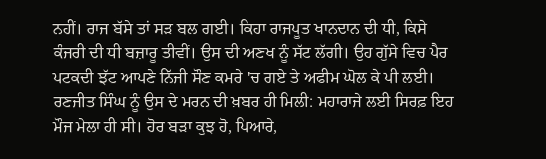ਨਹੀਂ। ਰਾਜ ਬੱਸੇ ਤਾਂ ਸੜ ਬਲ ਗਈ। ਕਿਹਾ ਰਾਜਪੂਤ ਖਾਨਦਾਨ ਦੀ ਧੀ, ਕਿਸੇ ਕੰਜਰੀ ਦੀ ਧੀ ਬਜ਼ਾਰੂ ਤੀਵੀਂ। ਉਸ ਦੀ ਅਣਖ ਨੂੰ ਸੱਟ ਲੱਗੀ। ਉਹ ਗੁੱਸੇ ਵਿਚ ਪੈਰ ਪਟਕਦੀ ਝੱਟ ਆਪਣੇ ਨਿੱਜੀ ਸੌਣ ਕਮਰੇ 'ਚ ਗਏ ਤੇ ਅਫੀਮ ਘੋਲ ਕੇ ਪੀ ਲਈ। ਰਣਜੀਤ ਸਿੰਘ ਨੂੰ ਉਸ ਦੇ ਮਰਨ ਦੀ ਖ਼ਬਰ ਹੀ ਮਿਲੀ: ਮਹਾਰਾਜੇ ਲਈ ਸਿਰਫ਼ ਇਹ ਮੌਜ ਮੇਲਾ ਹੀ ਸੀ। ਹੋਰ ਬੜਾ ਕੁਝ ਹੋ, ਪਿਆਰੇ,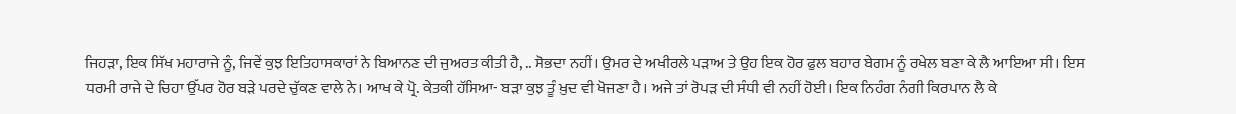ਜਿਹੜਾ, ਇਕ ਸਿੱਖ ਮਹਾਰਾਜੇ ਨੂੰ, ਜਿਵੇਂ ਕੁਝ ਇਤਿਹਾਸਕਾਰਾਂ ਨੇ ਬਿਆਨਣ ਦੀ ਜੁਅਰਤ ਕੀਤੀ ਹੈ, .. ਸੋਭਦਾ ਨਹੀਂ। ਉਮਰ ਦੇ ਅਖੀਰਲੇ ਪੜਾਅ ਤੇ ਉਹ ਇਕ ਹੋਰ ਫੁਲ ਬਹਾਰ ਬੇਗਮ ਨੂੰ ਰਖੇਲ ਬਣਾ ਕੇ ਲੈ ਆਇਆ ਸੀ। ਇਸ ਧਰਮੀ ਰਾਜੇ ਦੇ ਚਿਹਾ ਉੱਪਰ ਹੋਰ ਬੜੇ ਪਰਦੇ ਚੁੱਕਣ ਵਾਲੇ ਨੇ। ਆਖ ਕੇ ਪ੍ਰੋ. ਕੇਤਕੀ ਹੱਸਿਆ- ਬੜਾ ਕੁਝ ਤੂੰ ਖ਼ੁਦ ਵੀ ਖੋਜਣਾ ਹੈ। ਅਜੇ ਤਾਂ ਰੋਪੜ ਦੀ ਸੰਧੀ ਵੀ ਨਹੀਂ ਹੋਈ। ਇਕ ਨਿਹੰਗ ਨੰਗੀ ਕਿਰਪਾਨ ਲੈ ਕੇ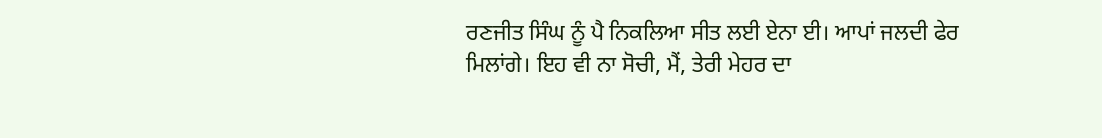ਰਣਜੀਤ ਸਿੰਘ ਨੂੰ ਪੈ ਨਿਕਲਿਆ ਸੀਤ ਲਈ ਏਨਾ ਈ। ਆਪਾਂ ਜਲਦੀ ਫੇਰ ਮਿਲਾਂਗੇ। ਇਹ ਵੀ ਨਾ ਸੋਚੀ, ਮੈਂ, ਤੇਰੀ ਮੇਹਰ ਦਾ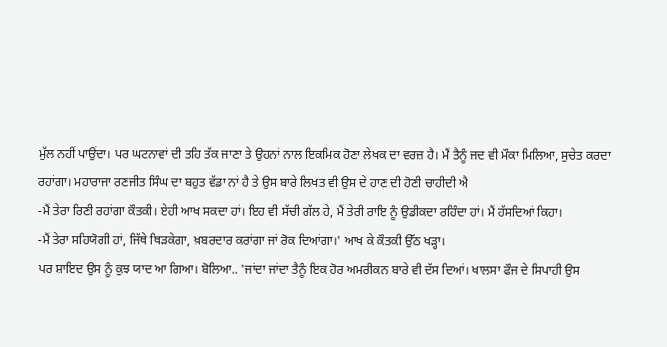ਮੁੱਲ ਨਹੀਂ ਪਾਉਂਦਾ। ਪਰ ਘਟਨਾਵਾਂ ਦੀ ਤਹਿ ਤੱਕ ਜਾਣਾ ਤੇ ਉਹਨਾਂ ਨਾਲ ਇਕਮਿਕ ਹੋਣਾ ਲੇਖਕ ਦਾ ਵਰਜ਼ ਹੈ। ਮੈਂ ਤੈਨੂੰ ਜਦ ਵੀ ਮੌਕਾ ਮਿਲਿਆ, ਸੁਚੇਤ ਕਰਦਾ ਰਹਾਂਗਾ। ਮਹਾਰਾਜਾ ਰਣਜੀਤ ਸਿੰਘ ਦਾ ਬਹੁਤ ਵੱਡਾ ਨਾਂ ਹੈ ਤੇ ਉਸ ਬਾਰੇ ਲਿਖਤ ਵੀ ਉਸ ਦੇ ਹਾਣ ਦੀ ਹੋਣੀ ਚਾਹੀਦੀ ਐ
-ਮੈਂ ਤੇਰਾ ਰਿਣੀ ਰਹਾਂਗਾ ਕੌਤਕੀ। ਏਹੀ ਆਖ ਸਕਦਾ ਹਾਂ। ਇਹ ਵੀ ਸੱਚੀ ਗੱਲ ਹੇ, ਮੈਂ ਤੇਰੀ ਰਾਇ ਨੂੰ ਉਡੀਕਦਾ ਰਹਿੰਦਾ ਹਾਂ। ਮੈਂ ਹੱਸਦਿਆਂ ਕਿਹਾ।
-ਮੈਂ ਤੇਰਾ ਸਹਿਯੋਗੀ ਹਾਂ, ਜਿੱਥੇ ਥਿੜਕੇਗਾ, ਖ਼ਬਰਦਾਰ ਕਰਾਂਗਾ ਜਾਂ ਰੋਕ ਦਿਆਂਗਾ।' ਆਖ ਕੇ ਕੌਤਕੀ ਉੱਠ ਖੜ੍ਹਾ।
ਪਰ ਸ਼ਾਇਦ ਉਸ ਨੂੰ ਕੁਝ ਯਾਦ ਆ ਗਿਆ। ਬੋਲਿਆ.. 'ਜਾਂਦਾ ਜਾਂਦਾ ਤੈਨੂੰ ਇਕ ਹੋਰ ਅਮਰੀਕਨ ਬਾਰੇ ਵੀ ਦੱਸ ਦਿਆਂ। ਖਾਲਸਾ ਫੌਜ ਦੇ ਸਿਪਾਹੀ ਉਸ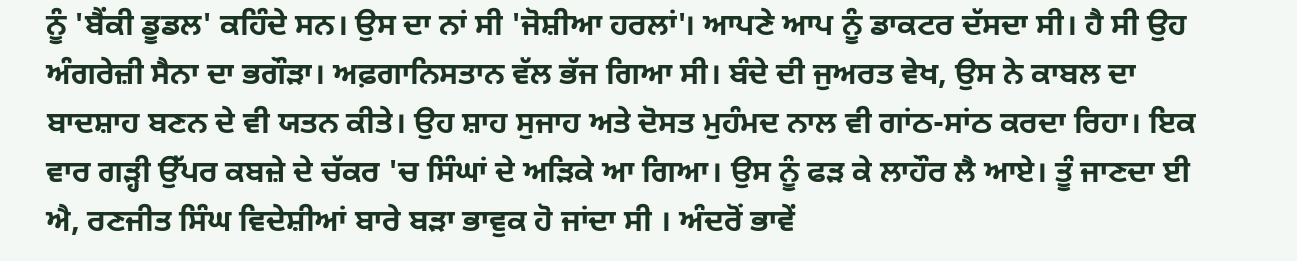ਨੂੰ 'ਬੈਂਕੀ ਡੂਡਲ' ਕਹਿੰਦੇ ਸਨ। ਉਸ ਦਾ ਨਾਂ ਸੀ 'ਜੋਸ਼ੀਆ ਹਰਲਾਂ'। ਆਪਣੇ ਆਪ ਨੂੰ ਡਾਕਟਰ ਦੱਸਦਾ ਸੀ। ਹੈ ਸੀ ਉਹ ਅੰਗਰੇਜ਼ੀ ਸੈਨਾ ਦਾ ਭਗੌੜਾ। ਅਫ਼ਗਾਨਿਸਤਾਨ ਵੱਲ ਭੱਜ ਗਿਆ ਸੀ। ਬੰਦੇ ਦੀ ਜੁਅਰਤ ਵੇਖ, ਉਸ ਨੇ ਕਾਬਲ ਦਾ ਬਾਦਸ਼ਾਹ ਬਣਨ ਦੇ ਵੀ ਯਤਨ ਕੀਤੇ। ਉਹ ਸ਼ਾਹ ਸੁਜਾਹ ਅਤੇ ਦੋਸਤ ਮੁਹੰਮਦ ਨਾਲ ਵੀ ਗਾਂਠ-ਸਾਂਠ ਕਰਦਾ ਰਿਹਾ। ਇਕ ਵਾਰ ਗੜ੍ਹੀ ਉੱਪਰ ਕਬਜ਼ੇ ਦੇ ਚੱਕਰ 'ਚ ਸਿੰਘਾਂ ਦੇ ਅੜਿਕੇ ਆ ਗਿਆ। ਉਸ ਨੂੰ ਫੜ ਕੇ ਲਾਹੌਰ ਲੈ ਆਏ। ਤੂੰ ਜਾਣਦਾ ਈ ਐ, ਰਣਜੀਤ ਸਿੰਘ ਵਿਦੇਸ਼ੀਆਂ ਬਾਰੇ ਬੜਾ ਭਾਵੁਕ ਹੋ ਜਾਂਦਾ ਸੀ । ਅੰਦਰੋਂ ਭਾਵੇਂ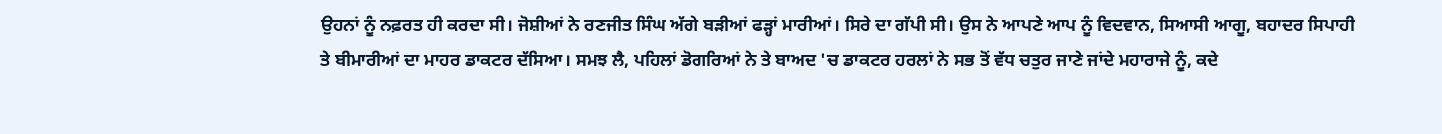ਉਹਨਾਂ ਨੂੰ ਨਫ਼ਰਤ ਹੀ ਕਰਦਾ ਸੀ। ਜੋਸ਼ੀਆਂ ਨੇ ਰਣਜੀਤ ਸਿੰਘ ਅੱਗੇ ਬੜੀਆਂ ਫੜ੍ਹਾਂ ਮਾਰੀਆਂ। ਸਿਰੇ ਦਾ ਗੱਪੀ ਸੀ। ਉਸ ਨੇ ਆਪਣੇ ਆਪ ਨੂੰ ਵਿਦਵਾਨ, ਸਿਆਸੀ ਆਗੂ, ਬਹਾਦਰ ਸਿਪਾਹੀ ਤੇ ਬੀਮਾਰੀਆਂ ਦਾ ਮਾਹਰ ਡਾਕਟਰ ਦੱਸਿਆ। ਸਮਝ ਲੈ, ਪਹਿਲਾਂ ਡੋਗਰਿਆਂ ਨੇ ਤੇ ਬਾਅਦ 'ਚ ਡਾਕਟਰ ਹਰਲਾਂ ਨੇ ਸਭ ਤੋਂ ਵੱਧ ਚਤੁਰ ਜਾਣੇ ਜਾਂਦੇ ਮਹਾਰਾਜੇ ਨੂੰ, ਕਦੇ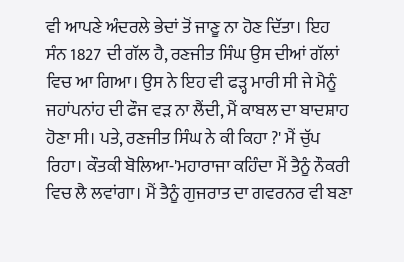ਵੀ ਆਪਣੇ ਅੰਦਰਲੇ ਭੇਦਾਂ ਤੋਂ ਜਾਣੂ ਨਾ ਹੋਣ ਦਿੱਤਾ। ਇਹ ਸੰਨ 1827 ਦੀ ਗੱਲ ਹੈ, ਰਣਜੀਤ ਸਿੰਘ ਉਸ ਦੀਆਂ ਗੱਲਾਂ ਵਿਚ ਆ ਗਿਆ। ਉਸ ਨੇ ਇਹ ਵੀ ਫੜ੍ਹ ਮਾਰੀ ਸੀ ਜੇ ਮੈਨੂੰ ਜਹਾਂਪਨਾਂਹ ਦੀ ਫੌਜ ਵੜ ਨਾ ਲੈਂਦੀ, ਮੈਂ ਕਾਬਲ ਦਾ ਬਾਦਸ਼ਾਹ ਹੋਣਾ ਸੀ। ਪਤੇ, ਰਣਜੀਤ ਸਿੰਘ ਨੇ ਕੀ ਕਿਹਾ ?' ਮੈਂ ਚੁੱਪ ਰਿਹਾ। ਕੌਤਕੀ ਬੋਲਿਆ-'ਮਹਾਰਾਜਾ ਕਹਿੰਦਾ ਮੈਂ ਤੈਨੂੰ ਨੌਕਰੀ ਵਿਚ ਲੈ ਲਵਾਂਗਾ। ਮੈਂ ਤੈਨੂੰ ਗੁਜਰਾਤ ਦਾ ਗਵਰਨਰ ਵੀ ਬਣਾ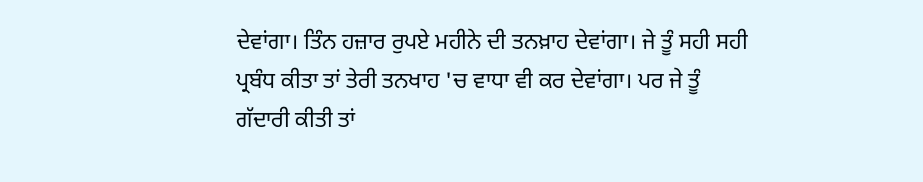ਦੇਵਾਂਗਾ। ਤਿੰਨ ਹਜ਼ਾਰ ਰੁਪਏ ਮਹੀਨੇ ਦੀ ਤਨਖ਼ਾਹ ਦੇਵਾਂਗਾ। ਜੇ ਤੂੰ ਸਹੀ ਸਹੀ ਪ੍ਰਬੰਧ ਕੀਤਾ ਤਾਂ ਤੇਰੀ ਤਨਖਾਹ 'ਚ ਵਾਧਾ ਵੀ ਕਰ ਦੇਵਾਂਗਾ। ਪਰ ਜੇ ਤੂੰ ਗੱਦਾਰੀ ਕੀਤੀ ਤਾਂ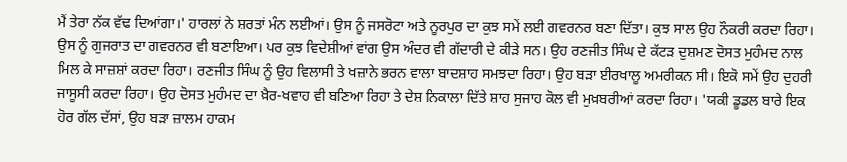ਮੈਂ ਤੇਰਾ ਨੱਕ ਵੱਢ ਦਿਆਂਗਾ।' ਹਾਰਲਾਂ ਨੇ ਸ਼ਰਤਾਂ ਮੰਨ ਲਈਆਂ। ਉਸ ਨੂੰ ਜਸਰੋਟਾ ਅਤੇ ਨੂਰਪੁਰ ਦਾ ਕੁਝ ਸਮੇਂ ਲਈ ਗਵਰਨਰ ਬਣਾ ਦਿੱਤਾ। ਕੁਝ ਸਾਲ ਉਹ ਨੌਕਰੀ ਕਰਦਾ ਰਿਹਾ। ਉਸ ਨੂੰ ਗੁਜਰਾਤ ਦਾ ਗਵਰਨਰ ਵੀ ਬਣਾਇਆ। ਪਰ ਕੁਝ ਵਿਦੇਸ਼ੀਆਂ ਵਾਂਗ ਉਸ ਅੰਦਰ ਵੀ ਗੱਦਾਰੀ ਦੇ ਕੀੜੇ ਸਨ। ਉਹ ਰਣਜੀਤ ਸਿੰਘ ਦੇ ਕੱਟੜ ਦੁਸ਼ਮਣ ਦੋਸਤ ਮੁਹੰਮਦ ਨਾਲ ਮਿਲ ਕੇ ਸਾਜ਼ਸ਼ਾਂ ਕਰਦਾ ਰਿਹਾ। ਰਣਜੀਤ ਸਿੰਘ ਨੂੰ ਉਹ ਵਿਲਾਸੀ ਤੇ ਖਜ਼ਾਨੇ ਭਰਨ ਵਾਲਾ ਬਾਦਸ਼ਾਹ ਸਮਝਦਾ ਰਿਹਾ। ਉਹ ਬੜਾ ਈਰਖਾਲੂ ਅਮਰੀਕਨ ਸੀ। ਇਕੋ ਸਮੇਂ ਉਹ ਦੁਹਰੀ ਜਾਸੂਸੀ ਕਰਦਾ ਰਿਹਾ। ਉਹ ਦੋਸਤ ਮੁਹੰਮਦ ਦਾ ਖ਼ੈਰ-ਖਵਾਹ ਵੀ ਬਣਿਆ ਰਿਹਾ ਤੇ ਦੇਸ਼ ਨਿਕਾਲਾ ਦਿੱਤੇ ਸ਼ਾਹ ਸੁਜਾਹ ਕੋਲ ਵੀ ਮੁਖ਼ਬਰੀਆਂ ਕਰਦਾ ਰਿਹਾ। 'ਯਕੀ ਡੂਡਲ ਬਾਰੇ ਇਕ ਹੋਰ ਗੱਲ ਦੱਸਾਂ, ਉਹ ਬੜਾ ਜ਼ਾਲਮ ਹਾਕਮ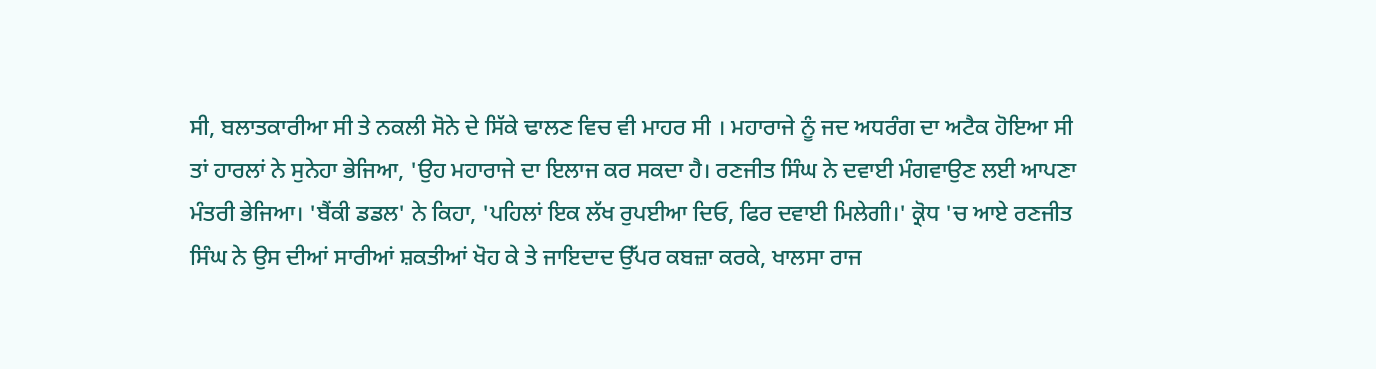ਸੀ, ਬਲਾਤਕਾਰੀਆ ਸੀ ਤੇ ਨਕਲੀ ਸੋਨੇ ਦੇ ਸਿੱਕੇ ਢਾਲਣ ਵਿਚ ਵੀ ਮਾਹਰ ਸੀ । ਮਹਾਰਾਜੇ ਨੂੰ ਜਦ ਅਧਰੰਗ ਦਾ ਅਟੈਕ ਹੋਇਆ ਸੀ ਤਾਂ ਹਾਰਲਾਂ ਨੇ ਸੁਨੇਹਾ ਭੇਜਿਆ, 'ਉਹ ਮਹਾਰਾਜੇ ਦਾ ਇਲਾਜ ਕਰ ਸਕਦਾ ਹੈ। ਰਣਜੀਤ ਸਿੰਘ ਨੇ ਦਵਾਈ ਮੰਗਵਾਉਣ ਲਈ ਆਪਣਾ ਮੰਤਰੀ ਭੇਜਿਆ। 'ਬੈਂਕੀ ਡਡਲ' ਨੇ ਕਿਹਾ, 'ਪਹਿਲਾਂ ਇਕ ਲੱਖ ਰੁਪਈਆ ਦਿਓ, ਫਿਰ ਦਵਾਈ ਮਿਲੇਗੀ।' ਕ੍ਰੋਧ 'ਚ ਆਏ ਰਣਜੀਤ ਸਿੰਘ ਨੇ ਉਸ ਦੀਆਂ ਸਾਰੀਆਂ ਸ਼ਕਤੀਆਂ ਖੋਹ ਕੇ ਤੇ ਜਾਇਦਾਦ ਉੱਪਰ ਕਬਜ਼ਾ ਕਰਕੇ, ਖਾਲਸਾ ਰਾਜ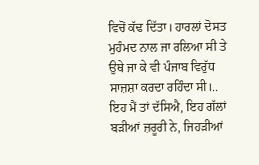ਵਿਚੋਂ ਕੱਢ ਦਿੱਤਾ। ਹਾਰਲਾਂ ਦੋਸਤ ਮੁਹੰਮਦ ਨਾਲ ਜਾ ਰਲਿਆ ਸੀ ਤੇ ਉਥੇ ਜਾ ਕੇ ਵੀ ਪੰਜਾਬ ਵਿਰੁੱਧ ਸਾਜ਼ਸ਼ਾ ਕਰਦਾ ਰਹਿੰਦਾ ਸੀ।.. ਇਹ ਮੈਂ ਤਾਂ ਦੱਸਿਐ, ਇਹ ਗੱਲਾਂ ਬੜੀਆਂ ਜ਼ਰੂਰੀ ਨੇ, ਜਿਹੜੀਆਂ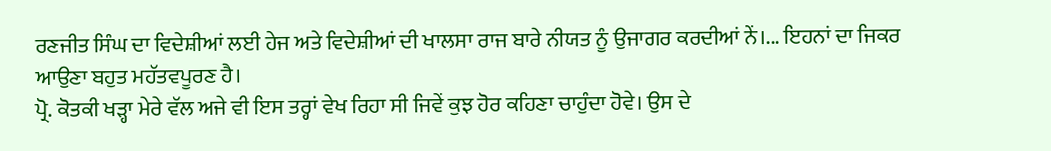ਰਣਜੀਤ ਸਿੰਘ ਦਾ ਵਿਦੇਸ਼ੀਆਂ ਲਈ ਹੇਜ ਅਤੇ ਵਿਦੇਸ਼ੀਆਂ ਦੀ ਖਾਲਸਾ ਰਾਜ ਬਾਰੇ ਨੀਯਤ ਨੂੰ ਉਜਾਗਰ ਕਰਦੀਆਂ ਨੇਂ।... ਇਹਨਾਂ ਦਾ ਜਿਕਰ ਆਉਣਾ ਬਹੁਤ ਮਹੱਤਵਪੂਰਣ ਹੈ।
ਪ੍ਰੋ. ਕੋਤਕੀ ਖੜ੍ਹਾ ਮੇਰੇ ਵੱਲ ਅਜੇ ਵੀ ਇਸ ਤਰ੍ਹਾਂ ਵੇਖ ਰਿਹਾ ਸੀ ਜਿਵੇਂ ਕੁਝ ਹੋਰ ਕਹਿਣਾ ਚਾਹੁੰਦਾ ਹੋਵੇ। ਉਸ ਦੇ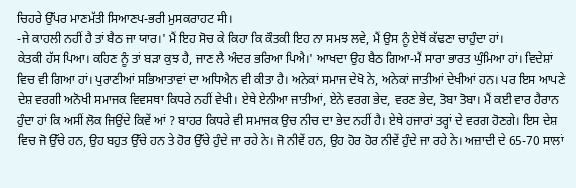ਚਿਹਰੇ ਉੱਪਰ ਮਾਣਮੱਤੀ ਸਿਆਣਪ-ਭਰੀ ਮੁਸਕਰਾਹਟ मी।
-ਜੇ ਕਾਹਲੀ ਨਹੀਂ ਹੈ ਤਾਂ ਬੈਠ ਜਾ ਯਾਰ।' ਮੈਂ ਇਹ ਸੋਚ ਕੇ ਕਿਹਾ ਕਿ ਕੌਤਕੀ ਇਹ ਨਾ ਸਮਝ ਲਵੇ, ਮੈਂ ਉਸ ਨੂੰ ਏਥੋਂ ਕੱਢਣਾ ਚਾਹੁੰਦਾ ਹਾਂ।
ਕੇਤਕੀ ਹੱਸ ਪਿਆ। ਕਹਿਣ ਨੂੰ ਤਾਂ ਬੜਾ ਕੁਝ ਹੈ, ਜਾਣ ਲੈ ਅੰਦਰ ਭਰਿਆ ਪਿਐ।' ਆਖਦਾ ਉਹ ਬੈਠ ਗਿਆ-ਮੈਂ ਸਾਰਾ ਭਾਰਤ ਘੁੰਮਿਆ ਹਾਂ। ਵਿਦੇਸ਼ਾਂ ਵਿਚ ਵੀ ਗਿਆ ਹਾਂ। ਪੁਰਾਣੀਆਂ ਸਭਿਆਤਾਵਾਂ ਦਾ ਅਧਿਐਨ ਵੀ ਕੀਤਾ ਹੈ। ਅਨੇਕਾਂ ਸਮਾਜ ਦੇਖੋ ਨੇ, ਅਨੇਕਾਂ ਜਾਤੀਆਂ ਦੇਖੀਆਂ ਹਨ। ਪਰ ਇਸ ਆਪਣੇ ਦੇਸ਼ ਵਰਗੀ ਅਨੋਖੀ ਸਮਾਜਕ ਵਿਵਸਥਾ ਕਿਧਰੇ ਨਹੀਂ ਵੇਖੀ। ਏਥੇ ਏਨੀਆ ਜਾਤੀਆਂ, ਏਨੇ ਵਰਗ ਭੇਦ, ਵਰਣ ਭੇਦ, ਤੋਬਾ ਤੋਬਾ। ਮੈਂ ਕਈ ਵਾਰ ਹੈਰਾਨ ਹੁੰਦਾ ਹਾਂ ਕਿ ਅਸੀਂ ਲੋਕ ਜਿਉਂਦੇ ਕਿਵੇਂ ਆਂ ? ਬਾਹਰ ਕਿਧਰੇ ਵੀ ਸਮਾਜਕ ਉਚ ਨੀਚ ਦਾ ਭੇਦ ਨਹੀਂ ਹੈ। ਏਥੇ ਹਜਾਰਾਂ ਤਰ੍ਹਾਂ ਦੇ ਵਰਗ ਹੋਣਗੇ। ਇਸ ਦੇਸ਼ ਵਿਚ ਜੋ ਉੱਚੇ ਹਨ, ਉਹ ਬਹੁਤ ਉੱਚੇ ਹਨ ਤੇ ਹੋਰ ਉੱਚੇ ਹੁੰਦੇ ਜਾ ਰਹੇ ਨੇ। ਜੋ ਨੀਵੇਂ ਹਨ, ਉਹ ਹੋਰ ਹੋਰ ਨੀਵੇਂ ਹੁੰਦੇ ਜਾ ਰਹੇ ਨੇ। ਅਜ਼ਾਦੀ ਦੇ 65-70 ਸਾਲਾਂ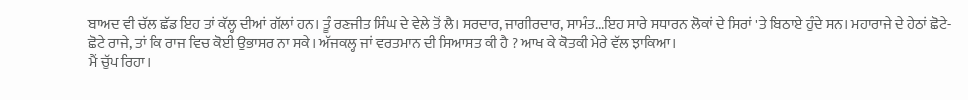ਬਾਅਦ ਵੀ ਚੱਲ ਛੱਡ ਇਹ ਤਾਂ ਕੱਲ੍ਹ ਦੀਆਂ ਗੱਲਾਂ ਹਨ। ਤੂੰ ਰਣਜੀਤ ਸਿੰਘ ਦੇ ਵੇਲੇ ਤੋਂ ਲੈ। ਸਰਦਾਰ, ਜਾਗੀਰਦਾਰ, ਸਾਮੰਤ...ਇਹ ਸਾਰੇ ਸਧਾਰਨ ਲੋਕਾਂ ਦੇ ਸਿਰਾਂ 'ਤੇ ਬਿਠਾਏ ਹੁੰਦੇ ਸਨ। ਮਹਾਰਾਜੇ ਦੇ ਹੇਠਾਂ ਛੋਟੇ-ਛੋਟੇ ਰਾਜੇ, ਤਾਂ ਕਿ ਰਾਜ ਵਿਚ ਕੋਈ ਉਭਾਸਰ ਨਾ ਸਕੇ। ਅੱਜਕਲ੍ਹ ਜਾਂ ਵਰਤਮਾਨ ਦੀ ਸਿਆਸਤ ਕੀ ਹੈ ? ਆਖ ਕੇ ਕੋਤਕੀ ਮੇਰੇ ਵੱਲ ਝਾਕਿਆ।
ਮੈਂ ਚੁੱਪ ਰਿਹਾ।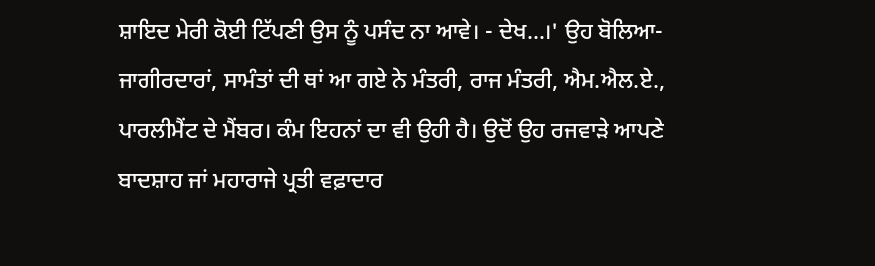ਸ਼ਾਇਦ ਮੇਰੀ ਕੋਈ ਟਿੱਪਣੀ ਉਸ ਨੂੰ ਪਸੰਦ ਨਾ ਆਵੇ। - ਦੇਖ...।' ਉਹ ਬੋਲਿਆ-ਜਾਗੀਰਦਾਰਾਂ, ਸਾਮੰਤਾਂ ਦੀ ਥਾਂ ਆ ਗਏ ਨੇ ਮੰਤਰੀ, ਰਾਜ ਮੰਤਰੀ, ਐਮ.ਐਲ.ਏ., ਪਾਰਲੀਮੈਂਟ ਦੇ ਮੈਂਬਰ। ਕੰਮ ਇਹਨਾਂ ਦਾ ਵੀ ਉਹੀ ਹੈ। ਉਦੋਂ ਉਹ ਰਜਵਾੜੇ ਆਪਣੇ ਬਾਦਸ਼ਾਹ ਜਾਂ ਮਹਾਰਾਜੇ ਪ੍ਰਤੀ ਵਫ਼ਾਦਾਰ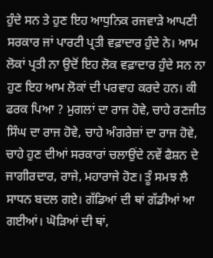ਹੁੰਦੇ ਸਨ ਤੇ ਹੁਣ ਇਹ ਆਧੁਨਿਕ ਰਜਵਾੜੇ ਆਪਣੀ ਸਰਕਾਰ ਜਾਂ ਪਾਰਟੀ ਪ੍ਰਤੀ ਵਫ਼ਾਦਾਰ ਹੁੰਦੇ ਨੇ। ਆਮ ਲੋਕਾਂ ਪ੍ਰਤੀ ਨਾ ਉਦੋਂ ਇਹ ਲੋਕ ਵਫ਼ਾਦਾਰ ਹੁੰਦੇ ਸਨ ਨਾ ਹੁਣ ਇਹ ਆਮ ਲੋਕਾਂ ਦੀ ਪਰਵਾਹ ਕਰਦੇ ਹਨ। ਕੀ ਫਰਕ ਪਿਆ ? ਮੁਗਲਾਂ ਦਾ ਰਾਜ ਹੋਵੇ, ਚਾਹੇ ਰਣਜੀਤ ਸਿੰਘ ਦਾ ਰਾਜ ਹੋਵੇ, ਚਾਹੇ ਅੰਗਰੇਜ਼ਾਂ ਦਾ ਰਾਜ ਹੋਵੇ, ਚਾਹੇ ਹੁਣ ਦੀਆਂ ਸਰਕਾਰਾਂ ਚਲਾਉਂਦੇ ਨਵੇਂ ਫੈਸ਼ਨ ਦੇ ਜਾਗੀਰਦਾਰ, ਰਾਜੇ, ਮਹਾਰਾਜੇ ਹੋਣ। ਤੂੰ ਸਮਝ ਲੈ ਸਾਧਨ ਬਦਲ ਗਏ। ਗੱਡਿਆਂ ਦੀ ਥਾਂ ਗੱਡੀਆਂ ਆ ਗਈਆਂ। ਘੋੜਿਆਂ ਦੀ ਥਾਂ,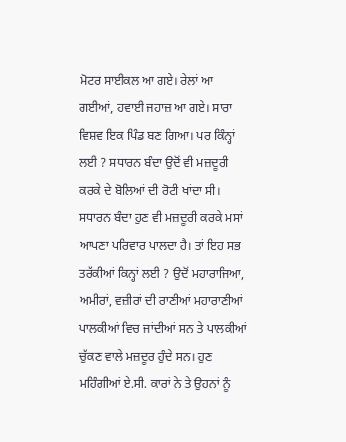ਮੋਟਰ ਸਾਈਕਲ ਆ ਗਏ। ਰੇਲਾਂ ਆ ਗਈਆਂ, ਹਵਾਈ ਜਹਾਜ਼ ਆ ਗਏ। ਸਾਰਾ ਵਿਸ਼ਵ ਇਕ ਪਿੰਡ ਬਣ ਗਿਆ। ਪਰ ਕਿੰਨ੍ਹਾਂ ਲਈ ? ਸਧਾਰਨ ਬੰਦਾ ਉਦੋਂ ਵੀ ਮਜ਼ਦੂਰੀ ਕਰਕੇ ਦੇ ਬੋਲਿਆਂ ਦੀ ਰੋਟੀ ਖਾਂਦਾ ਸੀ। ਸਧਾਰਨ ਬੰਦਾ ਹੁਣ ਵੀ ਮਜ਼ਦੂਰੀ ਕਰਕੇ ਮਸਾਂ ਆਪਣਾ ਪਰਿਵਾਰ ਪਾਲਦਾ ਹੈ। ਤਾਂ ਇਹ ਸਭ ਤਰੱਕੀਆਂ ਕਿਨ੍ਹਾਂ ਲਈ ? ਉਦੋਂ ਮਹਾਰਾਜਿਆ, ਅਮੀਰਾਂ, ਵਜ਼ੀਰਾਂ ਦੀ ਰਾਣੀਆਂ ਮਹਾਰਾਣੀਆਂ ਪਾਲਕੀਆਂ ਵਿਚ ਜਾਂਦੀਆਂ ਸਨ ਤੇ ਪਾਲਕੀਆਂ ਚੁੱਕਣ ਵਾਲੇ ਮਜ਼ਦੂਰ ਹੁੰਦੇ ਸਨ। ਹੁਣ ਮਹਿੰਗੀਆਂ ਏ.ਸੀ. ਕਾਰਾਂ ਨੇ ਤੇ ਉਹਨਾਂ ਨੂੰ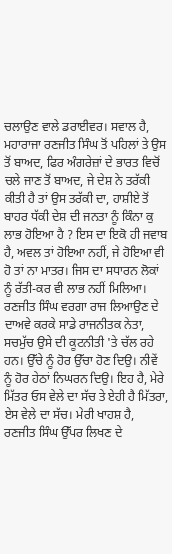ਚਲਾਉਣ ਵਾਲੇ ਡਰਾਈਵਰ। ਸਵਾਲ ਹੈ, ਮਹਾਰਾਜਾ ਰਣਜੀਤ ਸਿੰਘ ਤੋਂ ਪਹਿਲਾਂ ਤੇ ਉਸ ਤੋਂ ਬਾਅਦ, ਫਿਰ ਅੰਗਰੇਜ਼ਾਂ ਦੇ ਭਾਰਤ ਵਿਚੋਂ ਚਲੇ ਜਾਣ ਤੋਂ ਬਾਅਦ, ਜੇ ਦੇਸ਼ ਨੇ ਤਰੱਕੀ ਕੀਤੀ ਹੈ ਤਾਂ ਉਸ ਤਰੱਕੀ ਦਾ, ਹਾਸ਼ੀਏ ਤੋਂ ਬਾਹਰ ਧੱਕੀ ਦੇਸ਼ ਦੀ ਜਨਤਾ ਨੂੰ ਕਿੰਨਾ ਕੁ ਲਾਭ ਹੋਇਆ ਹੈ ? ਇਸ ਦਾ ਇਕੋ ਹੀ ਜਵਾਬ ਹੈ, ਅਵਲ ਤਾਂ ਹੋਇਆ ਨਹੀਂ, ਜੇ ਹੋਇਆ ਵੀ ਹੋ ਤਾਂ ਨਾ ਮਾਤਰ। ਜਿਸ ਦਾ ਸਧਾਰਨ ਲੋਕਾਂ ਨੂੰ ਰੱਤੀ-ਕਰ ਵੀ ਲਾਭ ਨਹੀਂ ਮਿਲਿਆ। ਰਣਜੀਤ ਸਿੰਘ ਵਰਗਾ ਰਾਜ ਲਿਆਉਣ ਦੇ ਦਾਅਵੇ ਕਰਕੇ ਸਾਡੇ ਰਾਜਨੀਤਕ ਨੇਤਾ, ਸਚਮੁੱਚ ਉਸੇ ਦੀ ਕੂਟਨੀਤੀ 'ਤੇ ਚੱਲ ਰਹੇ ਹਨ। ਉੱਚੇ ਨੂੰ ਹੋਰ ਉੱਚਾ ਹੋਣ ਦਿਉ। ਨੀਵੇਂ ਨੂੰ ਹੋਰ ਹੇਠਾਂ ਨਿਘਰਨ ਦਿਉ। ਇਹ ਹੈ, ਮੇਰੇ ਮਿੱਤਰ ਓਸ ਵੇਲੇ ਦਾ ਸੱਚ ਤੇ ਏਹੀ ਹੈ ਮਿੱਤਰਾ, ਏਸ ਵੇਲੇ ਦਾ ਸੱਚ। ਮੇਰੀ ਖਾਹਸ਼ ਹੈ, ਰਣਜੀਤ ਸਿੰਘ ਉੱਪਰ ਲਿਖਣ ਦੇ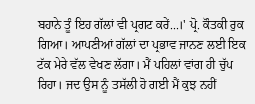ਬਹਾਨੇ ਤੂੰ ਇਹ ਗੱਲਾਂ ਵੀ ਪ੍ਰਗਟ ਕਰੇਂ...।' ਪ੍ਰੋ. ਕੌਤਕੀ ਰੁਕ ਗਿਆ। ਆਪਣੀਆਂ ਗੱਲਾਂ ਦਾ ਪ੍ਰਭਾਵ ਜਾਨਣ ਲਈ ਇਕ ਟੱਕ ਮੇਰੇ ਵੱਲ ਵੇਖਣ ਲੱਗਾ। ਮੈਂ ਪਹਿਲਾਂ ਵਾਂਗ ਹੀ ਚੁੱਪ ਰਿਹਾ। ਜਦ ਉਸ ਨੂੰ ਤਸੱਲੀ ਹੋ ਗਈ ਮੈਂ ਕੁਝ ਨਹੀਂ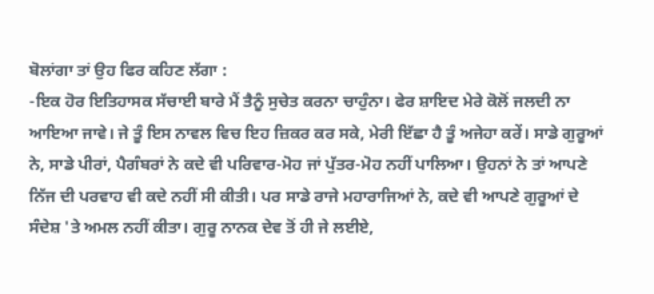ਬੋਲਾਂਗਾ ਤਾਂ ਉਹ ਫਿਰ ਕਹਿਣ ਲੱਗਾ :
-ਇਕ ਹੋਰ ਇਤਿਹਾਸਕ ਸੱਚਾਈ ਬਾਰੇ ਮੈਂ ਤੈਨੂੰ ਸੁਚੇਤ ਕਰਨਾ ਚਾਹੁੰਨਾ। ਫੇਰ ਸ਼ਾਇਦ ਮੇਰੇ ਕੋਲੋਂ ਜਲਦੀ ਨਾ ਆਇਆ ਜਾਵੇ। ਜੇ ਤੂੰ ਇਸ ਨਾਵਲ ਵਿਚ ਇਹ ਜ਼ਿਕਰ ਕਰ ਸਕੇ, ਮੇਰੀ ਇੱਛਾ ਹੈ ਤੂੰ ਅਜੇਹਾ ਕਰੇਂ। ਸਾਡੇ ਗੁਰੂਆਂ ਨੇ, ਸਾਡੇ ਪੀਰਾਂ, ਪੈਗੰਬਰਾਂ ਨੇ ਕਦੇ ਵੀ ਪਰਿਵਾਰ-ਮੋਹ ਜਾਂ ਪੁੱਤਰ-ਮੋਹ ਨਹੀਂ ਪਾਲਿਆ। ਉਹਨਾਂ ਨੇ ਤਾਂ ਆਪਣੇ ਨਿੱਜ ਦੀ ਪਰਵਾਹ ਵੀ ਕਦੇ ਨਹੀਂ ਸੀ ਕੀਤੀ। ਪਰ ਸਾਡੇ ਰਾਜੇ ਮਹਾਰਾਜਿਆਂ ਨੇ, ਕਦੇ ਵੀ ਆਪਣੇ ਗੁਰੂਆਂ ਦੇ ਸੰਦੇਸ਼ 'ਤੇ ਅਮਲ ਨਹੀਂ ਕੀਤਾ। ਗੁਰੂ ਨਾਨਕ ਦੇਵ ਤੋਂ ਹੀ ਜੇ ਲਈਏ,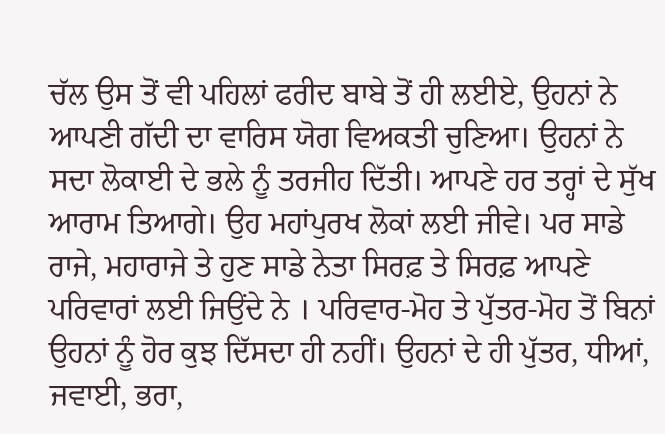ਚੱਲ ਉਸ ਤੋਂ ਵੀ ਪਹਿਲਾਂ ਫਰੀਦ ਬਾਬੇ ਤੋਂ ਹੀ ਲਈਏ, ਉਹਨਾਂ ਨੇ ਆਪਣੀ ਗੱਦੀ ਦਾ ਵਾਰਿਸ ਯੋਗ ਵਿਅਕਤੀ ਚੁਣਿਆ। ਉਹਨਾਂ ਨੇ ਸਦਾ ਲੋਕਾਈ ਦੇ ਭਲੇ ਨੂੰ ਤਰਜੀਹ ਦਿੱਤੀ। ਆਪਣੇ ਹਰ ਤਰ੍ਹਾਂ ਦੇ ਸੁੱਖ ਆਰਾਮ ਤਿਆਗੇ। ਉਹ ਮਹਾਂਪੁਰਖ ਲੋਕਾਂ ਲਈ ਜੀਵੇ। ਪਰ ਸਾਡੇ ਰਾਜੇ, ਮਹਾਰਾਜੇ ਤੇ ਹੁਣ ਸਾਡੇ ਨੇਤਾ ਸਿਰਫ਼ ਤੇ ਸਿਰਫ਼ ਆਪਣੇ ਪਰਿਵਾਰਾਂ ਲਈ ਜਿਉਂਦੇ ਨੇ । ਪਰਿਵਾਰ-ਮੋਹ ਤੇ ਪੁੱਤਰ-ਮੋਹ ਤੋਂ ਬਿਨਾਂ ਉਹਨਾਂ ਨੂੰ ਹੋਰ ਕੁਝ ਦਿੱਸਦਾ ਹੀ ਨਹੀਂ। ਉਹਨਾਂ ਦੇ ਹੀ ਪੁੱਤਰ, ਧੀਆਂ, ਜਵਾਈ, ਭਰਾ,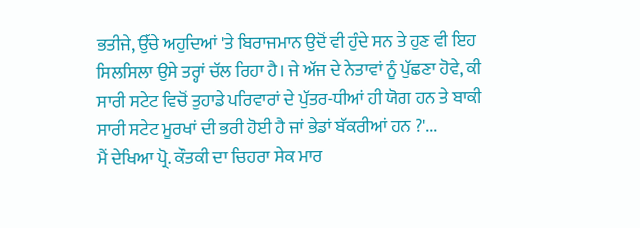ਭਤੀਜੇ, ਉੱਚੇ ਅਹੁਦਿਆਂ 'ਤੇ ਬਿਰਾਜਮਾਨ ਉਦੋਂ ਵੀ ਹੁੰਦੇ ਸਨ ਤੇ ਹੁਣ ਵੀ ਇਹ ਸਿਲਸਿਲਾ ਉਸੇ ਤਰ੍ਹਾਂ ਚੱਲ ਰਿਹਾ ਹੈ। ਜੇ ਅੱਜ ਦੇ ਨੇਤਾਵਾਂ ਨੂੰ ਪੁੱਛਣਾ ਹੋਵੇ, ਕੀ ਸਾਰੀ ਸਟੇਟ ਵਿਚੋਂ ਤੁਹਾਡੇ ਪਰਿਵਾਰਾਂ ਦੇ ਪੁੱਤਰ-ਧੀਆਂ ਹੀ ਯੋਗ ਹਨ ਤੇ ਬਾਕੀ ਸਾਰੀ ਸਟੇਟ ਮੂਰਖਾਂ ਦੀ ਭਰੀ ਹੋਈ ਹੈ ਜਾਂ ਭੇਡਾਂ ਬੱਕਰੀਆਂ ਹਨ ?'...
ਮੈਂ ਦੇਖਿਆ ਪ੍ਰੋ. ਕੌਤਕੀ ਦਾ ਚਿਹਰਾ ਸੇਕ ਮਾਰ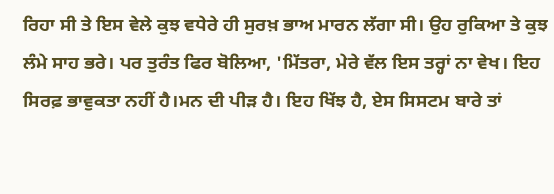ਰਿਹਾ ਸੀ ਤੇ ਇਸ ਵੇਲੇ ਕੁਝ ਵਧੇਰੇ ਹੀ ਸੁਰਖ਼ ਭਾਅ ਮਾਰਨ ਲੱਗਾ ਸੀ। ਉਹ ਰੁਕਿਆ ਤੇ ਕੁਝ ਲੰਮੇ ਸਾਹ ਭਰੇ। ਪਰ ਤੁਰੰਤ ਫਿਰ ਬੋਲਿਆ, 'ਮਿੱਤਰਾ, ਮੇਰੇ ਵੱਲ ਇਸ ਤਰ੍ਹਾਂ ਨਾ ਵੇਖ। ਇਹ ਸਿਰਫ਼ ਭਾਵੁਕਤਾ ਨਹੀਂ ਹੈ।ਮਨ ਦੀ ਪੀੜ ਹੈ। ਇਹ ਖਿੱਝ ਹੈ, ਏਸ ਸਿਸਟਮ ਬਾਰੇ ਤਾਂ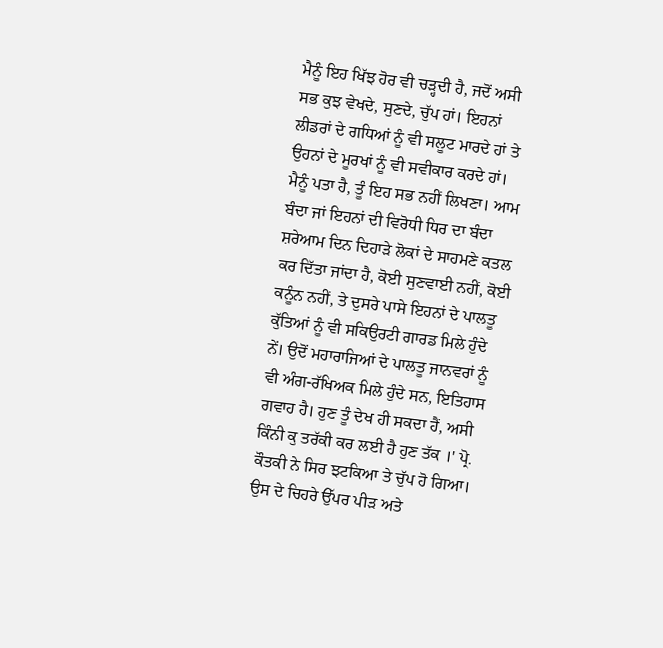ਮੈਨੂੰ ਇਹ ਖਿੱਝ ਹੋਰ ਵੀ ਚੜ੍ਹਦੀ ਹੈ, ਜਦੋਂ ਅਸੀ ਸਭ ਕੁਝ ਵੇਖਦੇ, ਸੁਣਦੇ, ਚੁੱਪ ਹਾਂ। ਇਹਨਾਂ ਲੀਡਰਾਂ ਦੇ ਗਧਿਆਂ ਨੂੰ ਵੀ ਸਲੂਟ ਮਾਰਦੇ ਹਾਂ ਤੇ ਉਹਨਾਂ ਦੇ ਮੂਰਖਾਂ ਨੂੰ ਵੀ ਸਵੀਕਾਰ ਕਰਦੇ ਹਾਂ। ਮੈਨੂੰ ਪਤਾ ਹੈ, ਤੂੰ ਇਹ ਸਭ ਨਹੀਂ ਲਿਖਣਾ। ਆਮ ਬੰਦਾ ਜਾਂ ਇਹਨਾਂ ਦੀ ਵਿਰੋਧੀ ਧਿਰ ਦਾ ਬੰਦਾ ਸ਼ਰੇਆਮ ਦਿਨ ਦਿਹਾੜੇ ਲੋਕਾਂ ਦੇ ਸਾਹਮਣੇ ਕਤਲ ਕਰ ਦਿੱਤਾ ਜਾਂਦਾ ਹੈ, ਕੋਈ ਸੁਣਵਾਈ ਨਹੀਂ, ਕੋਈ ਕਨੂੰਨ ਨਹੀਂ, ਤੇ ਦੁਸਰੇ ਪਾਸੇ ਇਹਨਾਂ ਦੇ ਪਾਲਤੂ ਕੁੱਤਿਆਂ ਨੂੰ ਵੀ ਸਕਿਉਰਟੀ ਗਾਰਡ ਮਿਲੇ ਹੁੰਦੇ ਨੇਂ। ਉਦੋਂ ਮਹਾਰਾਜਿਆਂ ਦੇ ਪਾਲਤੂ ਜਾਨਵਰਾਂ ਨੂੰ ਵੀ ਅੰਗ-ਰੱਖਿਅਕ ਮਿਲੇ ਹੁੰਦੇ ਸਨ, ਇਤਿਹਾਸ ਗਵਾਹ ਹੈ। ਹੁਣ ਤੂੰ ਦੇਖ ਹੀ ਸਕਦਾ ਹੈਂ, ਅਸੀ ਕਿੰਨੀ ਕੁ ਤਰੱਕੀ ਕਰ ਲਈ ਹੈ ਹੁਣ ਤੱਕ ।' ਪ੍ਰੋ. ਕੌਤਕੀ ਨੇ ਸਿਰ ਝਟਕਿਆ ਤੇ ਚੁੱਪ ਹੋ ਗਿਆ। ਉਸ ਦੇ ਚਿਹਰੇ ਉੱਪਰ ਪੀੜ ਅਤੇ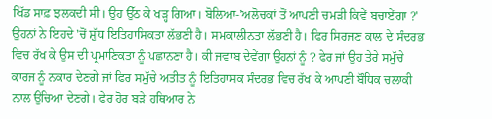ਖਿੱਡ ਸਾਫ਼ ਝਲਕਦੀ ਸੀ। ਉਹ ਉੱਠ ਕੇ ਖੜ੍ਹ ਗਿਆ। ਬੋਲਿਆ-'ਅਲੋਚਕਾਂ ਤੋਂ ਆਪਣੀ ਚਮੜੀ ਕਿਵੇਂ ਬਚਾਏਂਗਾ ?' ਉਹਨਾਂ ਨੇ ਇਹਦੇ 'ਚੋਂ ਸ਼ੁੱਧ ਇਤਿਹਾਸਿਕਤਾ ਲੱਭਣੀ ਹੈ। ਸਮਕਾਲੀਨਤਾ ਲੱਭਣੀ ਹੈ। ਫਿਰ ਸਿਰਜਣ ਕਾਲ ਦੇ ਸੰਦਰਭ ਵਿਚ ਰੱਖ ਕੇ ਉਸ ਦੀ ਪ੍ਰਮਾਣਿਕਤਾ ਨੂੰ ਪਛਾਨਣਾ ਹੈ। ਕੀ ਜਵਾਬ ਦੇਵੇਂਗਾ ਉਹਨਾਂ ਨੂੰ ? ਫੇਰ ਜਾਂ ਉਹ ਤੇਰੇ ਸਮੁੱਚੇ ਕਾਰਜ ਨੂੰ ਨਕਾਰ ਦੇਣਗੇ ਜਾਂ ਫਿਰ ਸਮੁੱਚੇ ਅਤੀਤ ਨੂੰ ਇਤਿਹਾਸਕ ਸੰਦਰਭ ਵਿਚ ਰੱਖ ਕੇ ਆਪਣੀ ਬੌਧਿਕ ਚਲਾਕੀ ਨਾਲ ਉਚਿਆ ਦੇਣਗੇ। ਫੇਰ ਹੋਰ ਬੜੇ ਹਥਿਆਰ ਨੇ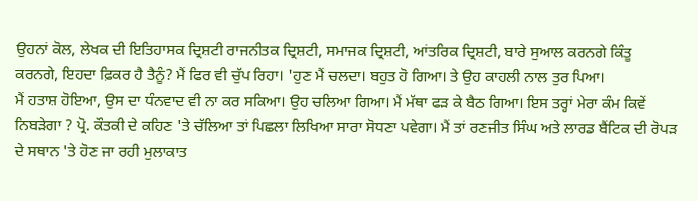ਉਹਨਾਂ ਕੋਲ, ਲੇਖਕ ਦੀ ਇਤਿਹਾਸਕ ਦ੍ਰਿਸ਼ਟੀ ਰਾਜਨੀਤਕ ਦ੍ਰਿਸ਼ਟੀ, ਸਮਾਜਕ ਦ੍ਰਿਸ਼ਟੀ, ਆਂਤਰਿਕ ਦ੍ਰਿਸ਼ਟੀ, ਬਾਰੇ ਸੁਆਲ ਕਰਨਗੇ ਕਿੰਤੂ ਕਰਨਗੇ, ਇਹਦਾ ਫ਼ਿਕਰ ਹੈ ਤੈਨੂੰ? ਮੈਂ ਫਿਰ ਵੀ ਚੁੱਪ ਰਿਹਾ। 'ਹੁਣ ਮੈਂ ਚਲਦਾ। ਬਹੁਤ ਹੋ ਗਿਆ। ਤੇ ਉਹ ਕਾਹਲੀ ਨਾਲ ਤੁਰ ਪਿਆ।
ਮੈਂ ਹਤਾਸ਼ ਹੋਇਆ, ਉਸ ਦਾ ਧੰਨਵਾਦ ਵੀ ਨਾ ਕਰ ਸਕਿਆ। ਉਹ ਚਲਿਆ ਗਿਆ। ਮੈਂ ਮੱਥਾ ਫੜ ਕੇ ਬੈਠ ਗਿਆ। ਇਸ ਤਰ੍ਹਾਂ ਮੇਰਾ ਕੰਮ ਕਿਵੇਂ ਨਿਬੜੇਗਾ ? ਪ੍ਰੋ. ਕੌਤਕੀ ਦੇ ਕਹਿਣ 'ਤੇ ਚੱਲਿਆ ਤਾਂ ਪਿਛਲਾ ਲਿਖਿਆ ਸਾਰਾ ਸੋਧਣਾ ਪਵੇਗਾ। ਮੈਂ ਤਾਂ ਰਣਜੀਤ ਸਿੰਘ ਅਤੇ ਲਾਰਡ ਬੈਂਟਿਕ ਦੀ ਰੋਪੜ ਦੇ ਸਥਾਨ 'ਤੇ ਹੋਣ ਜਾ ਰਹੀ ਮੁਲਾਕਾਤ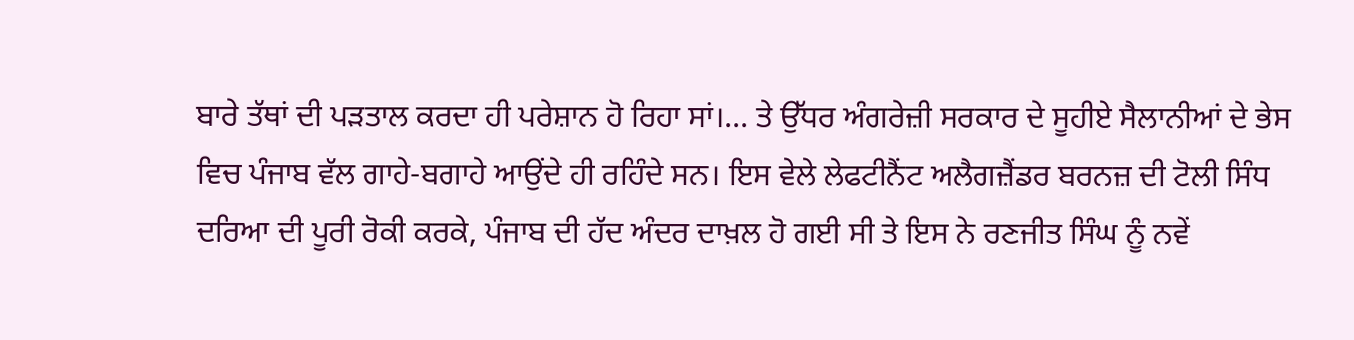ਬਾਰੇ ਤੱਥਾਂ ਦੀ ਪੜਤਾਲ ਕਰਦਾ ਹੀ ਪਰੇਸ਼ਾਨ ਹੋ ਰਿਹਾ ਸਾਂ।... ਤੇ ਉੱਧਰ ਅੰਗਰੇਜ਼ੀ ਸਰਕਾਰ ਦੇ ਸੂਹੀਏ ਸੈਲਾਨੀਆਂ ਦੇ ਭੇਸ ਵਿਚ ਪੰਜਾਬ ਵੱਲ ਗਾਹੇ-ਬਗਾਹੇ ਆਉਂਦੇ ਹੀ ਰਹਿੰਦੇ ਸਨ। ਇਸ ਵੇਲੇ ਲੇਫਟੀਨੈਂਟ ਅਲੈਗਜ਼ੈਂਡਰ ਬਰਨਜ਼ ਦੀ ਟੋਲੀ ਸਿੰਧ ਦਰਿਆ ਦੀ ਪੂਰੀ ਰੋਕੀ ਕਰਕੇ, ਪੰਜਾਬ ਦੀ ਹੱਦ ਅੰਦਰ ਦਾਖ਼ਲ ਹੋ ਗਈ ਸੀ ਤੇ ਇਸ ਨੇ ਰਣਜੀਤ ਸਿੰਘ ਨੂੰ ਨਵੇਂ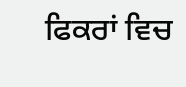ਫਿਕਰਾਂ ਵਿਚ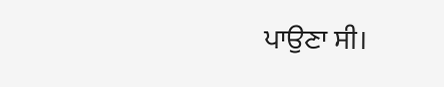ਪਾਉਣਾ ਸੀ।